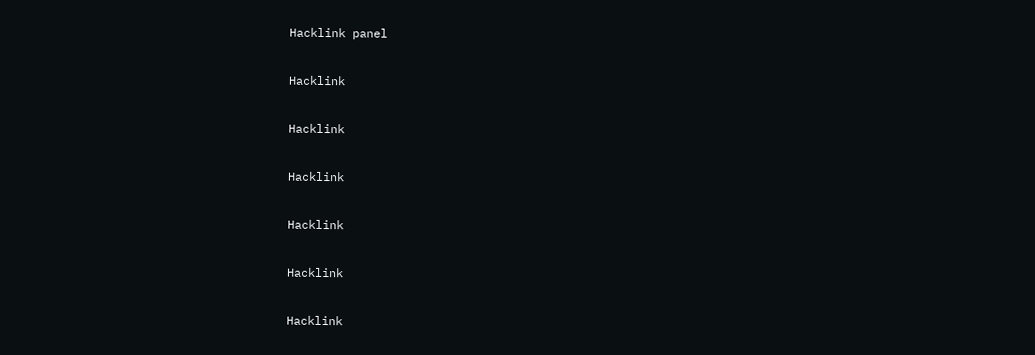Hacklink panel

Hacklink

Hacklink

Hacklink

Hacklink

Hacklink

Hacklink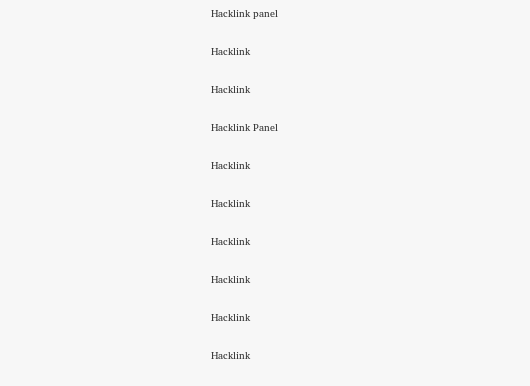Hacklink panel

Hacklink

Hacklink

Hacklink Panel

Hacklink

Hacklink

Hacklink

Hacklink

Hacklink

Hacklink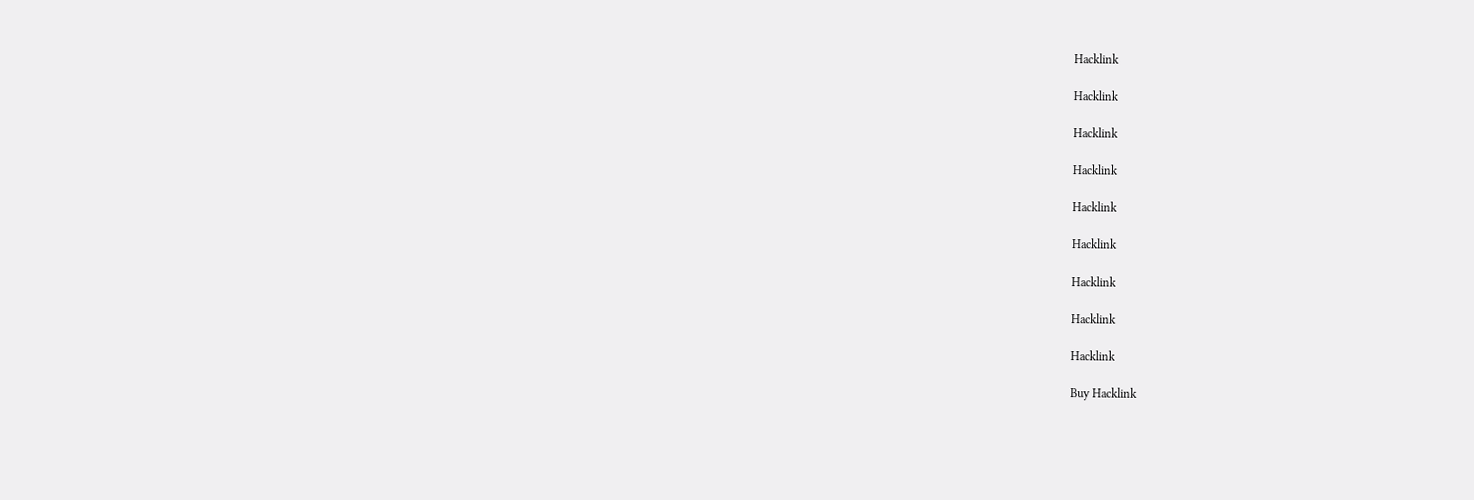Hacklink

Hacklink

Hacklink

Hacklink

Hacklink

Hacklink

Hacklink

Hacklink

Hacklink

Buy Hacklink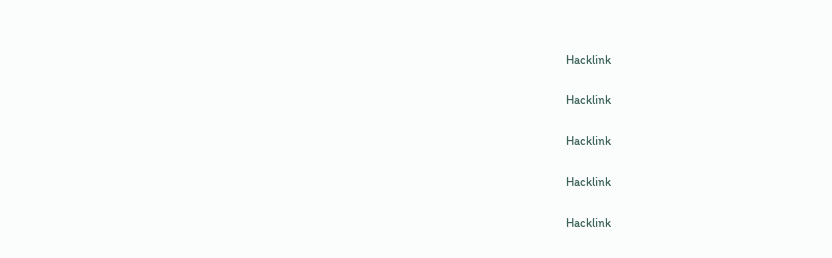Hacklink

Hacklink

Hacklink

Hacklink

Hacklink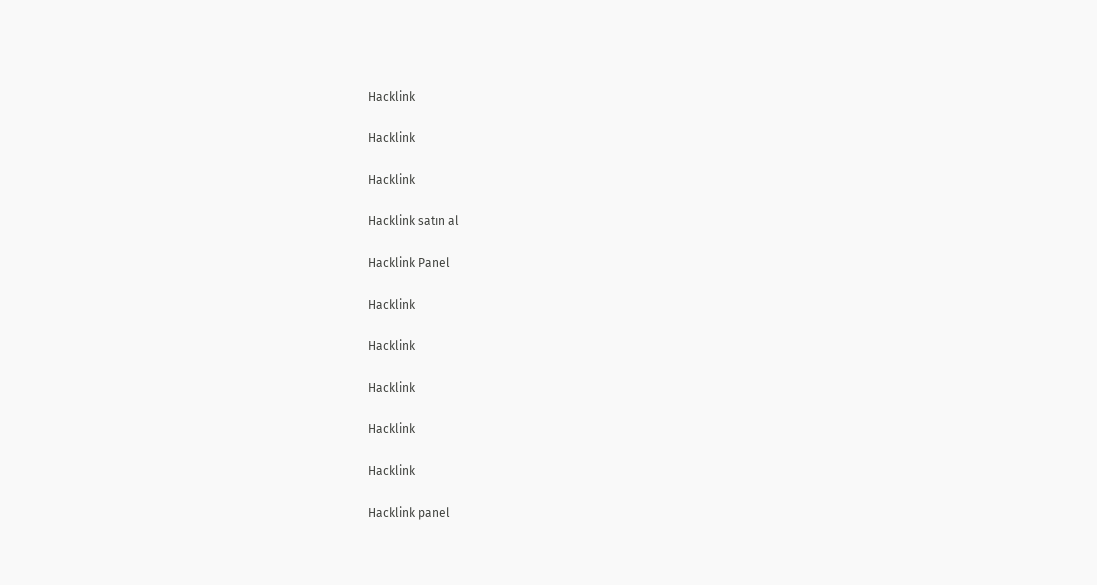Hacklink

Hacklink

Hacklink

Hacklink satın al

Hacklink Panel

Hacklink

Hacklink

Hacklink

Hacklink

Hacklink

Hacklink panel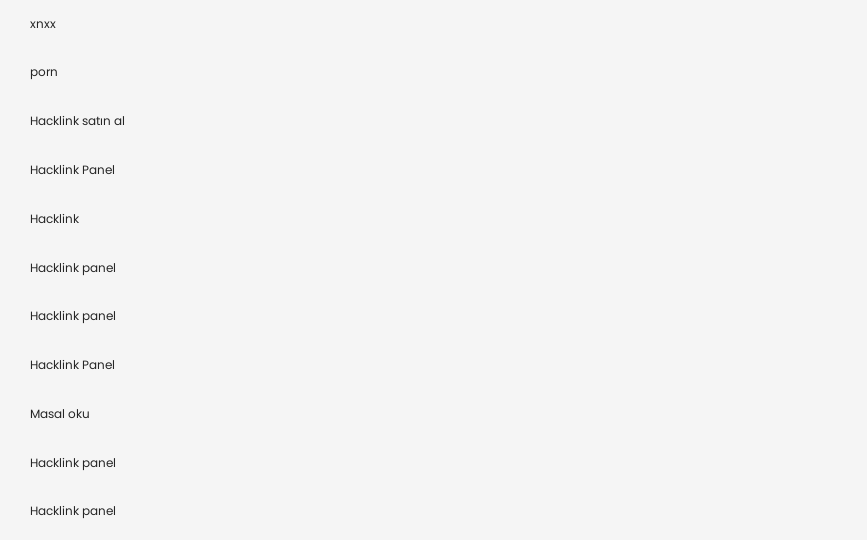xnxx

porn

Hacklink satın al

Hacklink Panel

Hacklink

Hacklink panel

Hacklink panel

Hacklink Panel

Masal oku

Hacklink panel

Hacklink panel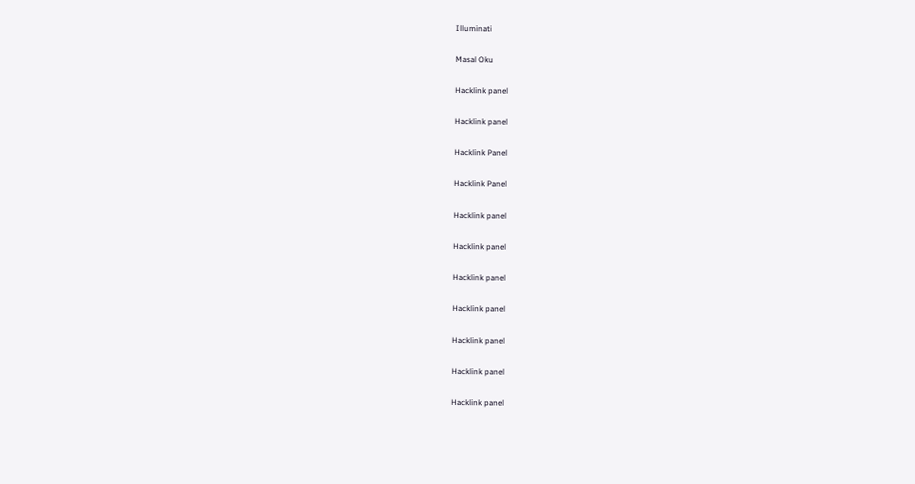Illuminati

Masal Oku

Hacklink panel

Hacklink panel

Hacklink Panel

Hacklink Panel

Hacklink panel

Hacklink panel

Hacklink panel

Hacklink panel

Hacklink panel

Hacklink panel

Hacklink panel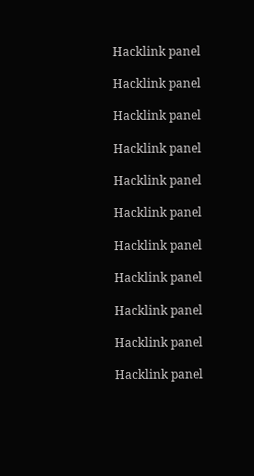Hacklink panel

Hacklink panel

Hacklink panel

Hacklink panel

Hacklink panel

Hacklink panel

Hacklink panel

Hacklink panel

Hacklink panel

Hacklink panel

Hacklink panel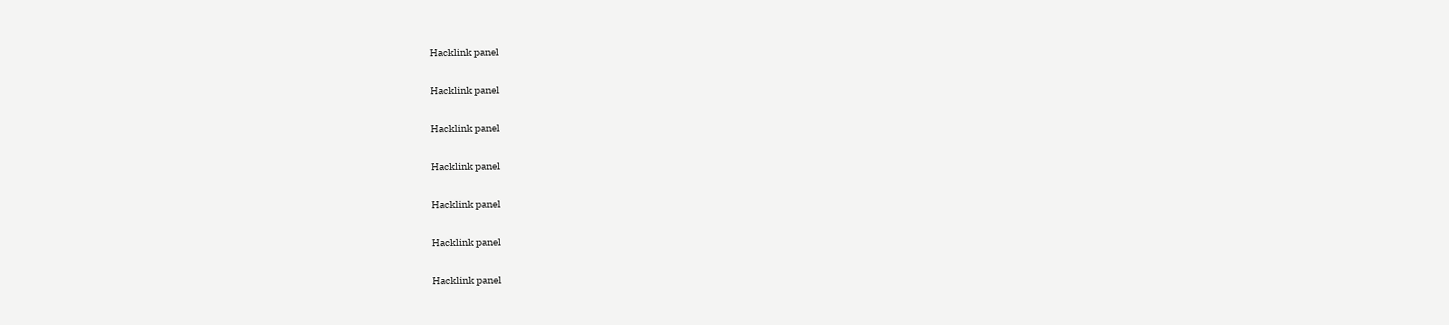Hacklink panel

Hacklink panel

Hacklink panel

Hacklink panel

Hacklink panel

Hacklink panel

Hacklink panel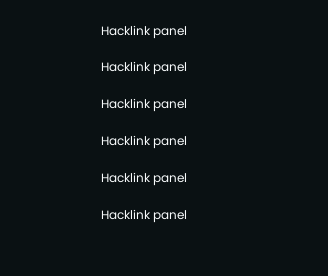Hacklink panel

Hacklink panel

Hacklink panel

Hacklink panel

Hacklink panel

Hacklink panel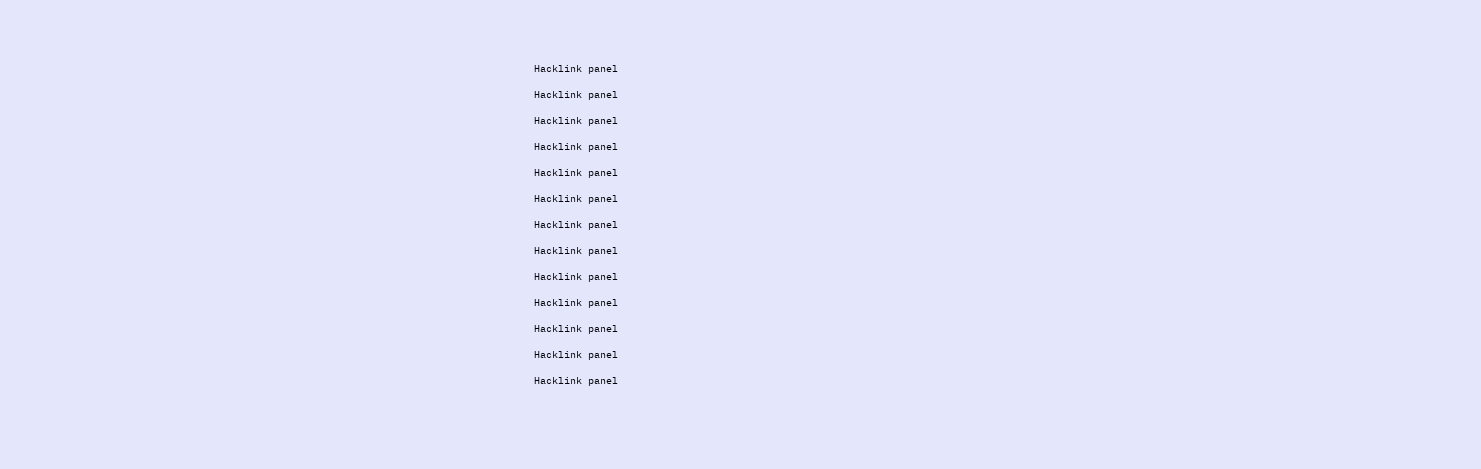Hacklink panel

Hacklink panel

Hacklink panel

Hacklink panel

Hacklink panel

Hacklink panel

Hacklink panel

Hacklink panel

Hacklink panel

Hacklink panel

Hacklink panel

Hacklink panel

Hacklink panel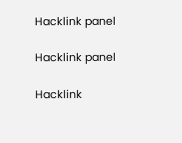Hacklink panel

Hacklink panel

Hacklink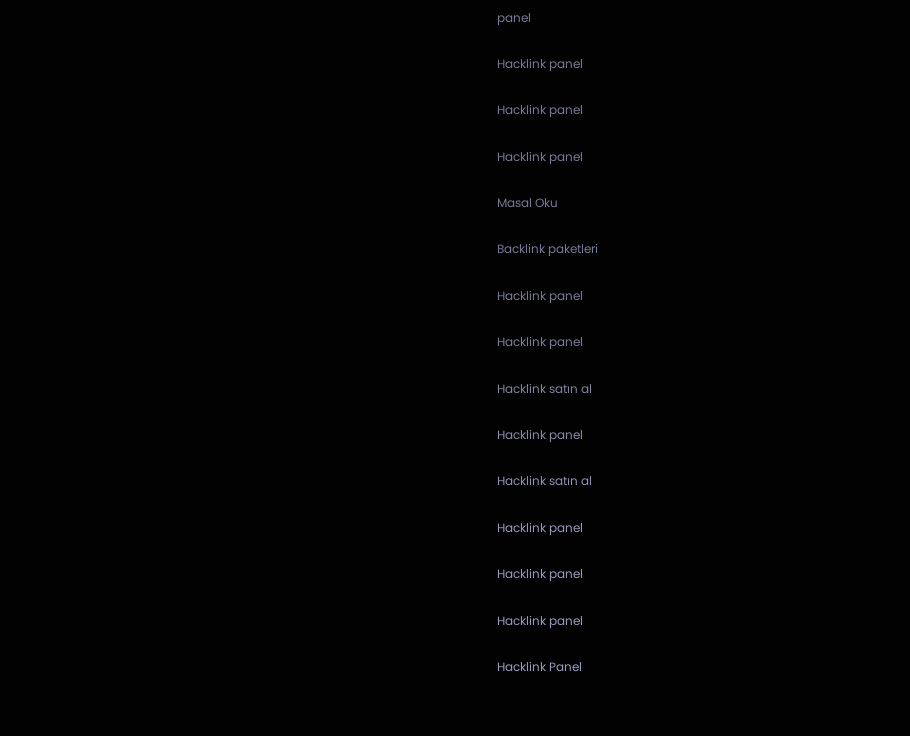panel

Hacklink panel

Hacklink panel

Hacklink panel

Masal Oku

Backlink paketleri

Hacklink panel

Hacklink panel

Hacklink satın al

Hacklink panel

Hacklink satın al

Hacklink panel

Hacklink panel

Hacklink panel

Hacklink Panel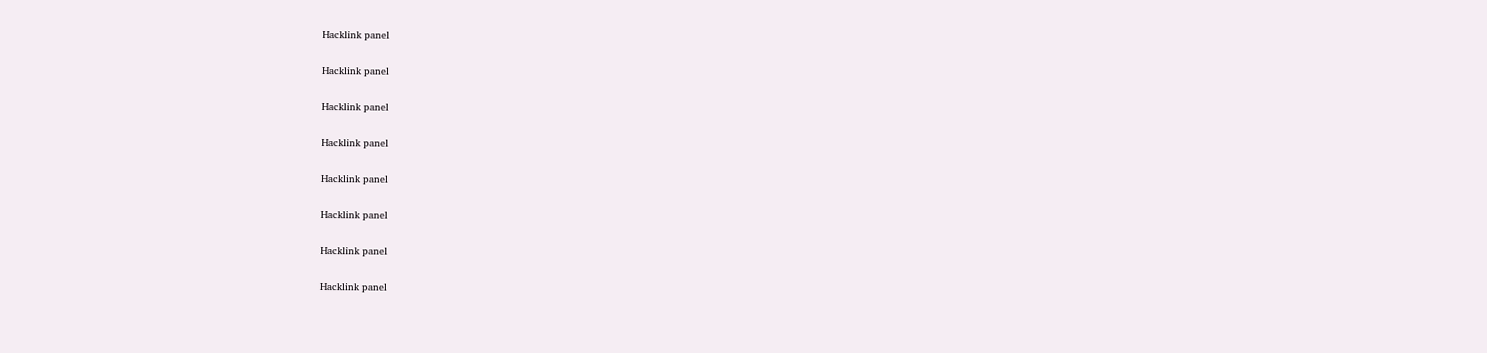Hacklink panel

Hacklink panel

Hacklink panel

Hacklink panel

Hacklink panel

Hacklink panel

Hacklink panel

Hacklink panel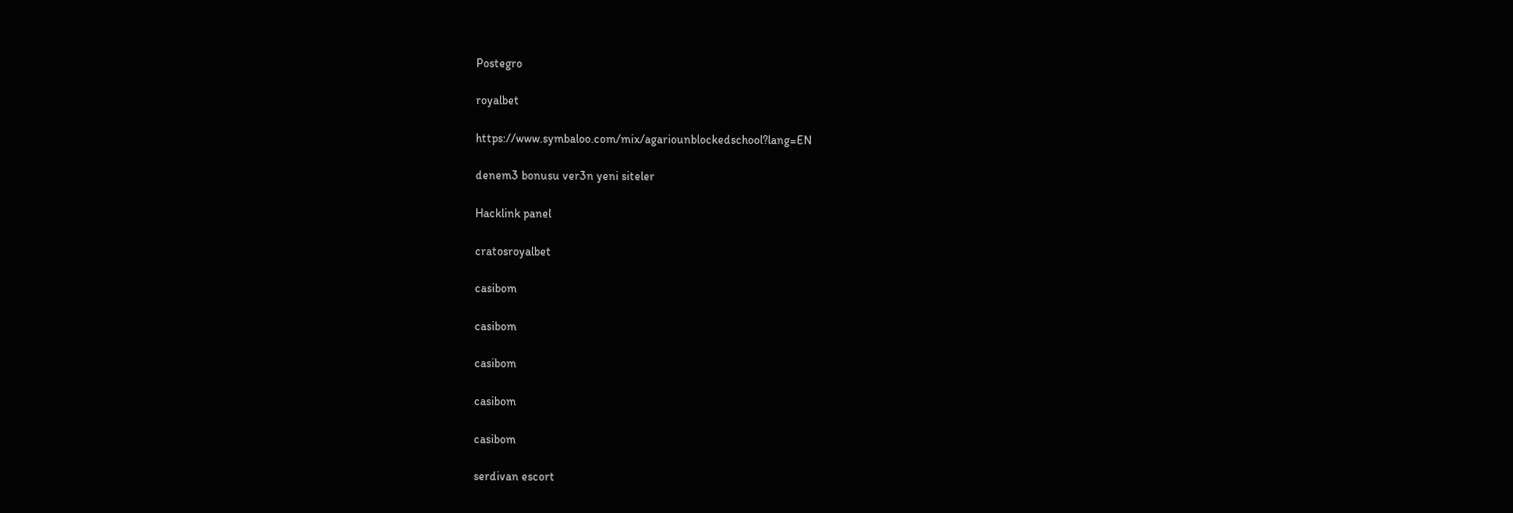Postegro

royalbet

https://www.symbaloo.com/mix/agariounblockedschool?lang=EN

denem3 bonusu ver3n yeni siteler

Hacklink panel

cratosroyalbet

casibom

casibom

casibom

casibom

casibom

serdivan escort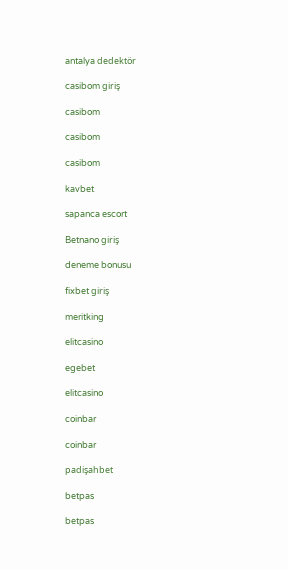antalya dedektör

casibom giriş

casibom

casibom

casibom

kavbet

sapanca escort

Betnano giriş

deneme bonusu

fixbet giriş

meritking

elitcasino

egebet

elitcasino

coinbar

coinbar

padişahbet

betpas

betpas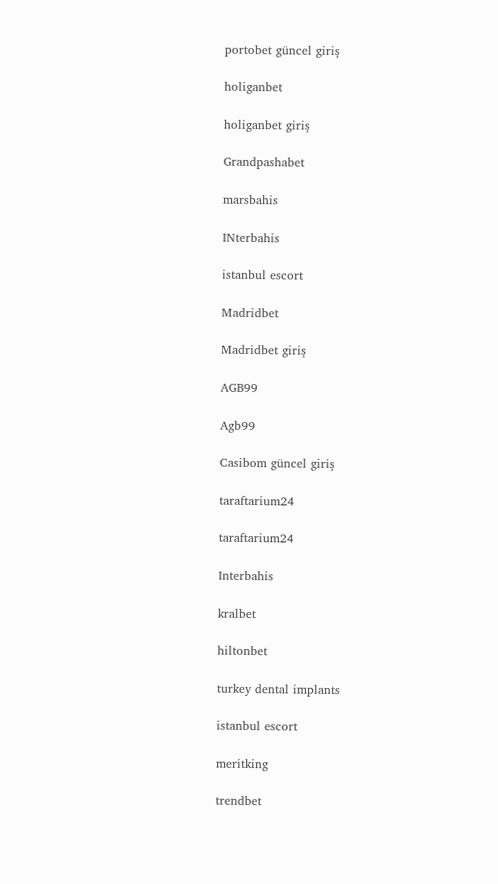portobet güncel giriş

holiganbet

holiganbet giriş

Grandpashabet

marsbahis

INterbahis

istanbul escort

Madridbet

Madridbet giriş

AGB99

Agb99

Casibom güncel giriş

taraftarium24

taraftarium24

Interbahis

kralbet

hiltonbet

turkey dental implants

istanbul escort

meritking

trendbet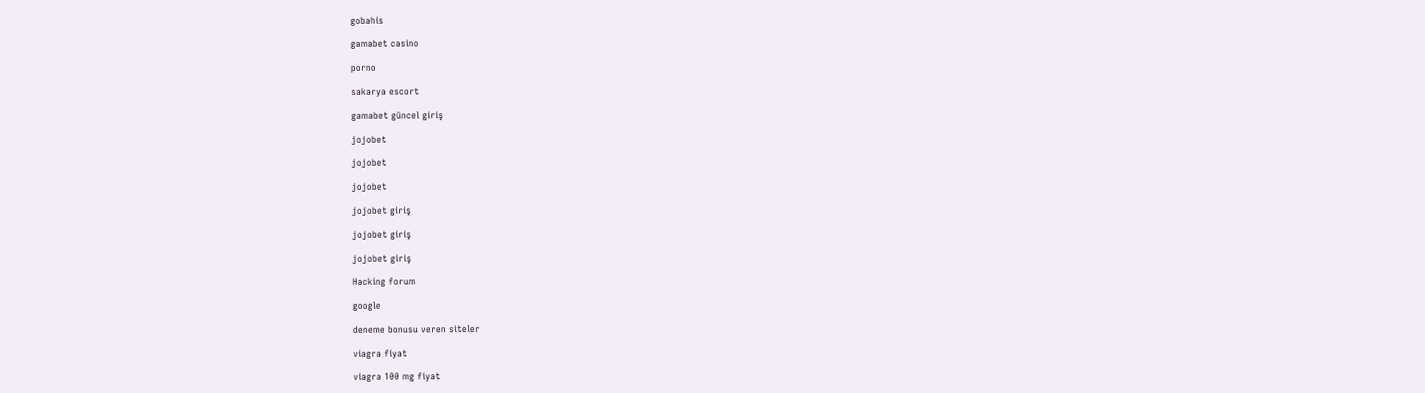gobahis

gamabet casino

porno

sakarya escort

gamabet güncel giriş

jojobet

jojobet

jojobet

jojobet giriş

jojobet giriş

jojobet giriş

Hacking forum

google

deneme bonusu veren siteler

viagra fiyat

viagra 100 mg fiyat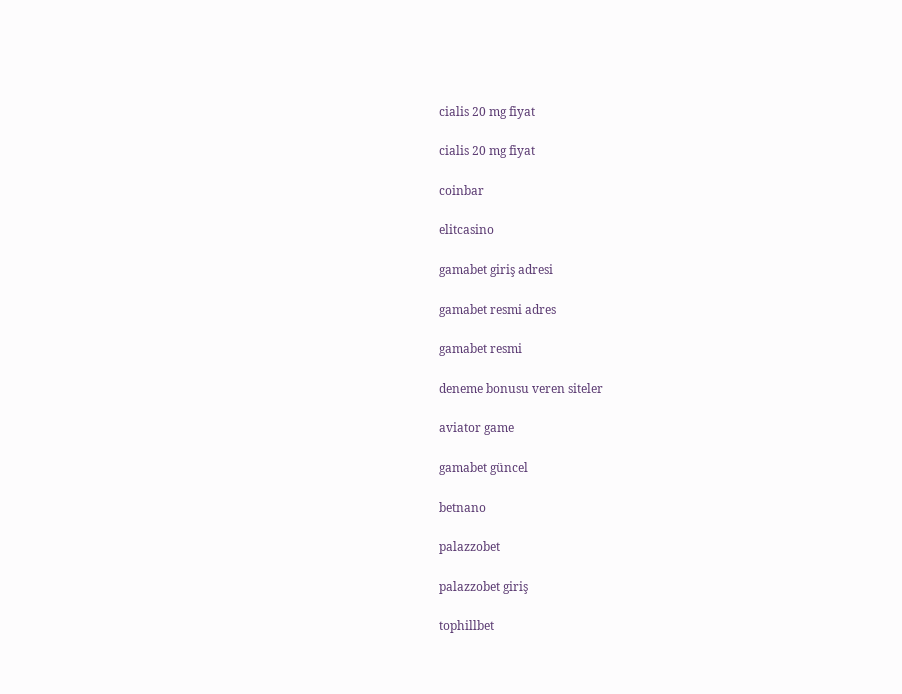cialis 20 mg fiyat

cialis 20 mg fiyat

coinbar

elitcasino

gamabet giriş adresi

gamabet resmi adres

gamabet resmi

deneme bonusu veren siteler

aviator game

gamabet güncel

betnano

palazzobet

palazzobet giriş

tophillbet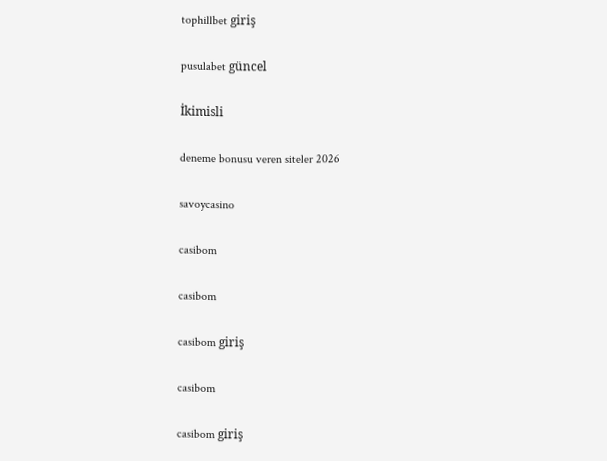tophillbet giriş

pusulabet güncel

İkimisli

deneme bonusu veren siteler 2026

savoycasino

casibom

casibom

casibom giriş

casibom

casibom giriş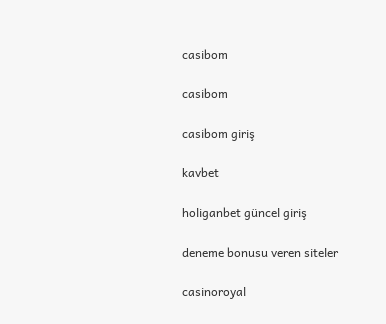casibom

casibom

casibom giriş

kavbet

holiganbet güncel giriş

deneme bonusu veren siteler

casinoroyal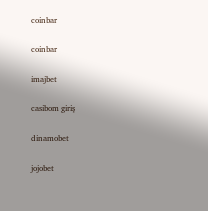coinbar

coinbar

imajbet

casibom giriş

dinamobet

jojobet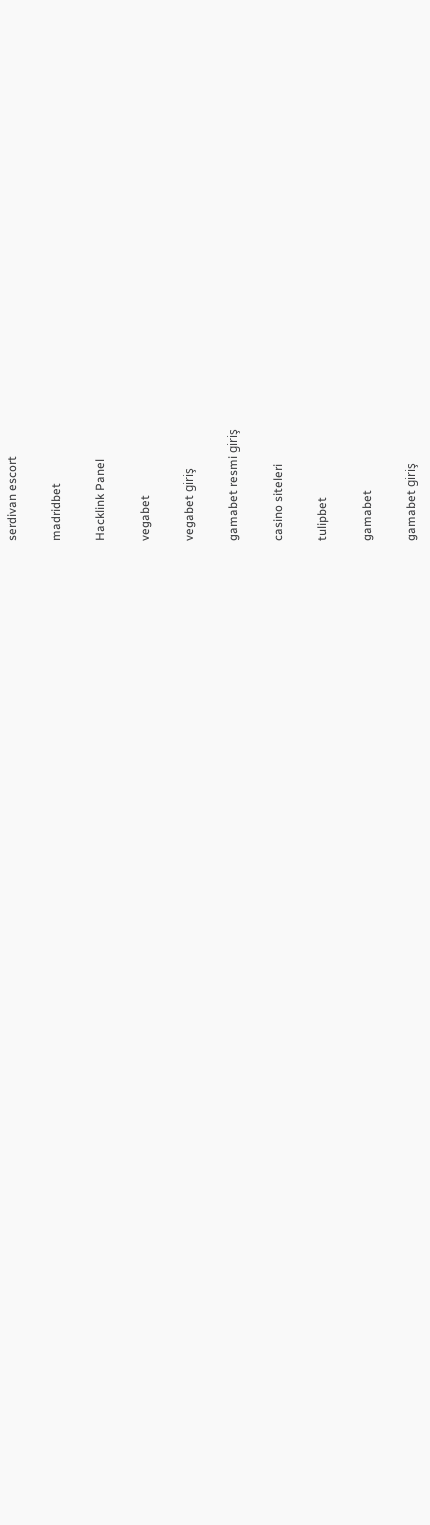serdivan escort

madridbet

Hacklink Panel

vegabet

vegabet giriş

gamabet resmi giriş

casino siteleri

tulipbet

gamabet

gamabet giriş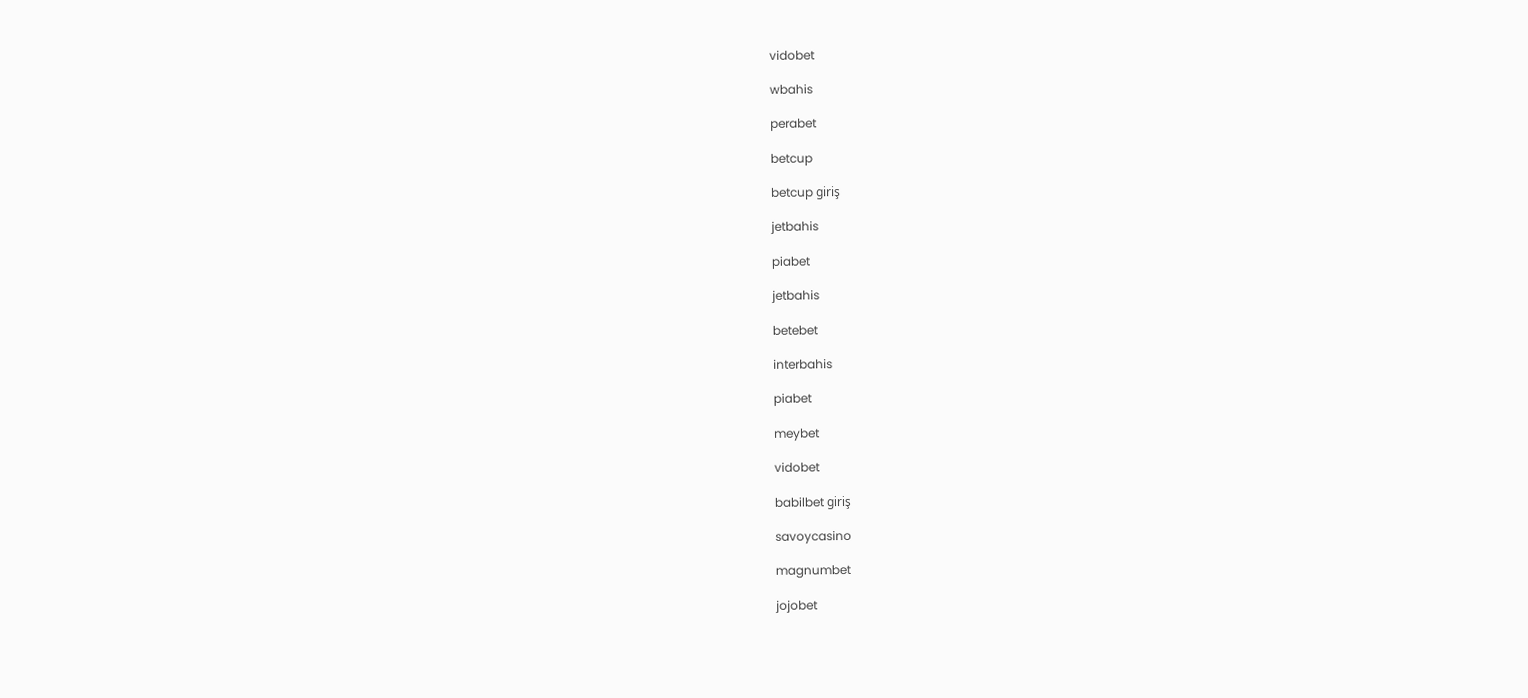vidobet

wbahis

perabet

betcup

betcup giriş

jetbahis

piabet

jetbahis

betebet

interbahis

piabet

meybet

vidobet

babilbet giriş

savoycasino

magnumbet

jojobet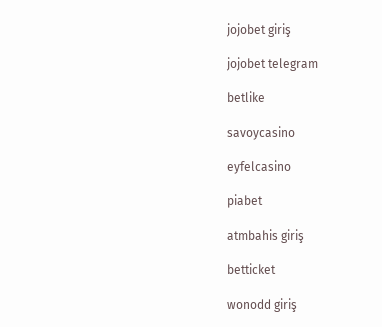jojobet giriş

jojobet telegram

betlike

savoycasino

eyfelcasino

piabet

atmbahis giriş

betticket

wonodd giriş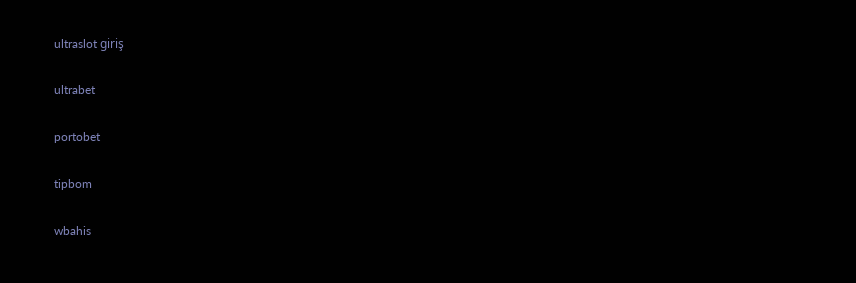ultraslot giriş

ultrabet

portobet

tipbom

wbahis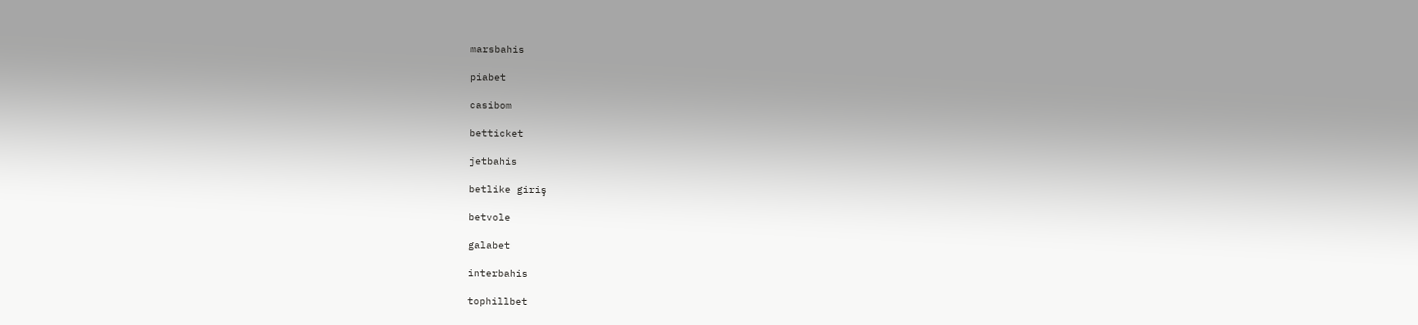marsbahis

piabet

casibom

betticket

jetbahis

betlike giriş

betvole

galabet

interbahis

tophillbet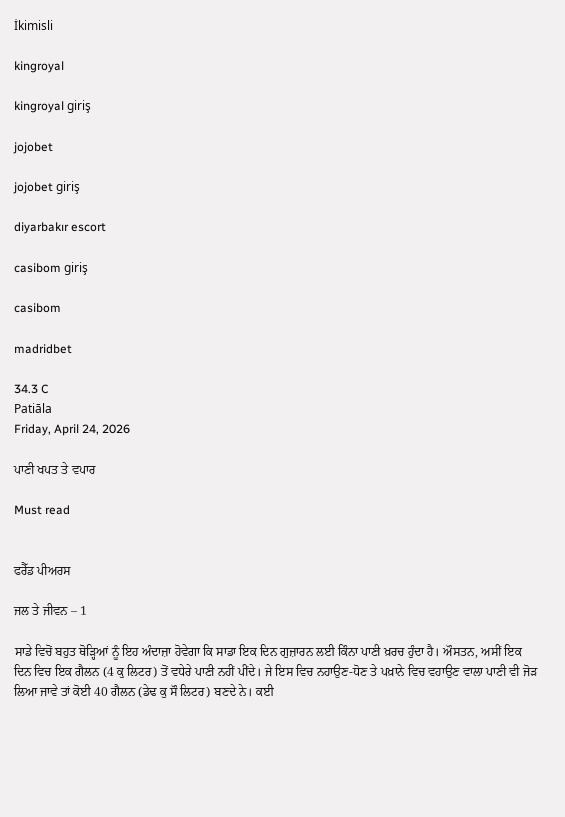İkimisli

kingroyal

kingroyal giriş

jojobet

jojobet giriş

diyarbakır escort

casibom giriş

casibom

madridbet

34.3 C
Patiāla
Friday, April 24, 2026

ਪਾਣੀ ਖਪਤ ਤੇ ਵਪਾਰ

Must read


ਫਰੈੱਡ ਪੀਅਰਸ

ਜਲ ਤੇ ਜੀਵਨ – 1

ਸਾਡੇ ਵਿਚੋਂ ਬਹੁਤ ਥੋੜ੍ਹਿਆਂ ਨੂੰ ਇਹ ਅੰਦਾਜ਼ਾ ਹੋਵੇਗਾ ਕਿ ਸਾਡਾ ਇਕ ਦਿਨ ਗੁਜ਼ਾਰਨ ਲਈ ਕਿੰਨਾ ਪਾਣੀ ਖ਼ਰਚ ਹੁੰਦਾ ਹੈ। ਔਸਤਨ, ਅਸੀਂ ਇਕ ਦਿਨ ਵਿਚ ਇਕ ਗੈਲਨ (4 ਕੁ ਲਿਟਰ) ਤੋਂ ਵਧੇਰੇ ਪਾਣੀ ਨਹੀਂ ਪੀਂਦੇ। ਜੇ ਇਸ ਵਿਚ ਨਹਾਉਣ-ਧੋਣ ਤੇ ਪਖ਼ਾਨੇ ਵਿਚ ਵਹਾਉਣ ਵਾਲਾ ਪਾਣੀ ਵੀ ਜੋੜ ਲਿਆ ਜਾਵੇ ਤਾਂ ਕੋਈ 40 ਗੈਲਨ (ਡੇਢ ਕੁ ਸੌ ਲਿਟਰ) ਬਣਦੇ ਨੇ। ਕਈ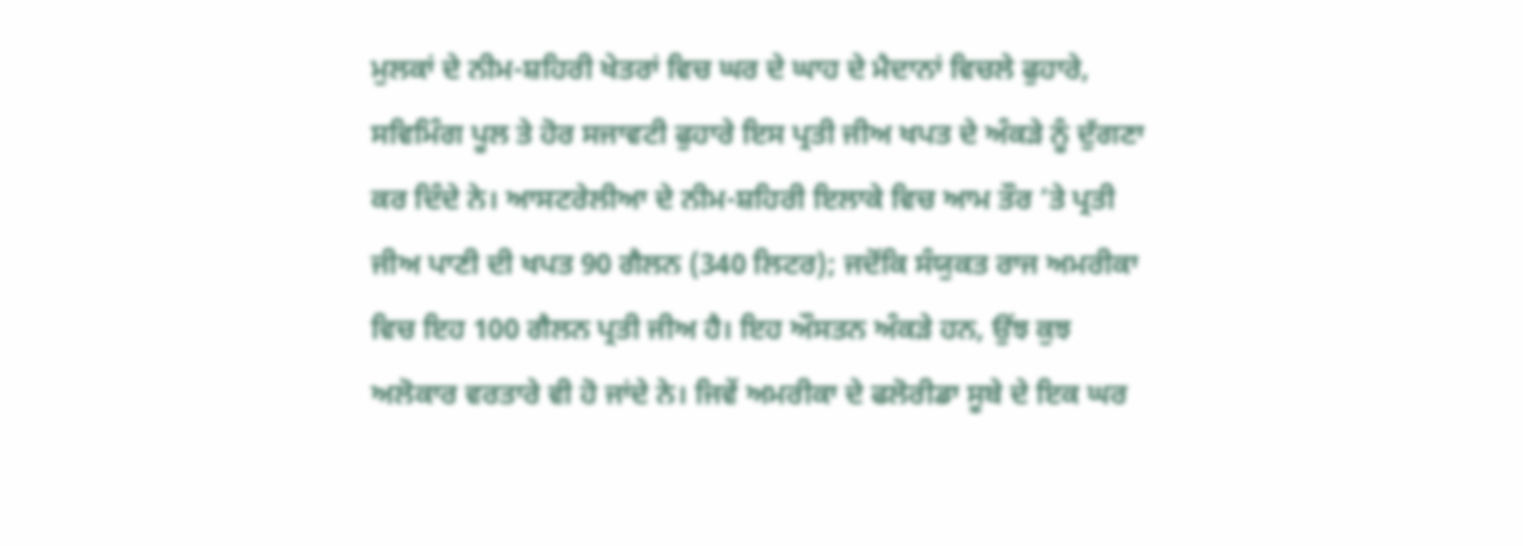ਮੁਲਕਾਂ ਦੇ ਨੀਮ-ਸ਼ਹਿਰੀ ਖੇਤਰਾਂ ਵਿਚ ਘਰ ਦੇ ਘਾਹ ਦੇ ਮੈਦਾਨਾਂ ਵਿਚਲੇ ਫੁਹਾਰੇ, ਸਵਿਮਿੰਗ ਪੂਲ ਤੇ ਹੋਰ ਸਜਾਵਟੀ ਫੁਹਾਰੇ ਇਸ ਪ੍ਰਤੀ ਜੀਅ ਖਪਤ ਦੇ ਅੰਕੜੇ ਨੂੰ ਦੁੱਗਣਾ ਕਰ ਦਿੰਦੇ ਨੇ। ਆਸਟਰੇਲੀਆ ਦੇ ਨੀਮ-ਸ਼ਹਿਰੀ ਇਲਾਕੇ ਵਿਚ ਆਮ ਤੌਰ ’ਤੇ ਪ੍ਰਤੀ ਜੀਅ ਪਾਣੀ ਦੀ ਖਪਤ 90 ਗੈਲਨ (340 ਲਿਟਰ); ਜਦੋਂਕਿ ਸੰਯੁਕਤ ਰਾਜ ਅਮਰੀਕਾ ਵਿਚ ਇਹ 100 ਗੈਲਨ ਪ੍ਰਤੀ ਜੀਅ ਹੈ। ਇਹ ਔਸਤਨ ਅੰਕੜੇ ਹਨ, ਉਂਝ ਕੁਝ ਅਲੋਕਾਰ ਵਰਤਾਰੇ ਵੀ ਹੋ ਜਾਂਦੇ ਨੇ। ਜਿਵੇਂ ਅਮਰੀਕਾ ਦੇ ਫਲੋਰੀਡਾ ਸੂਬੇ ਦੇ ਇਕ ਘਰ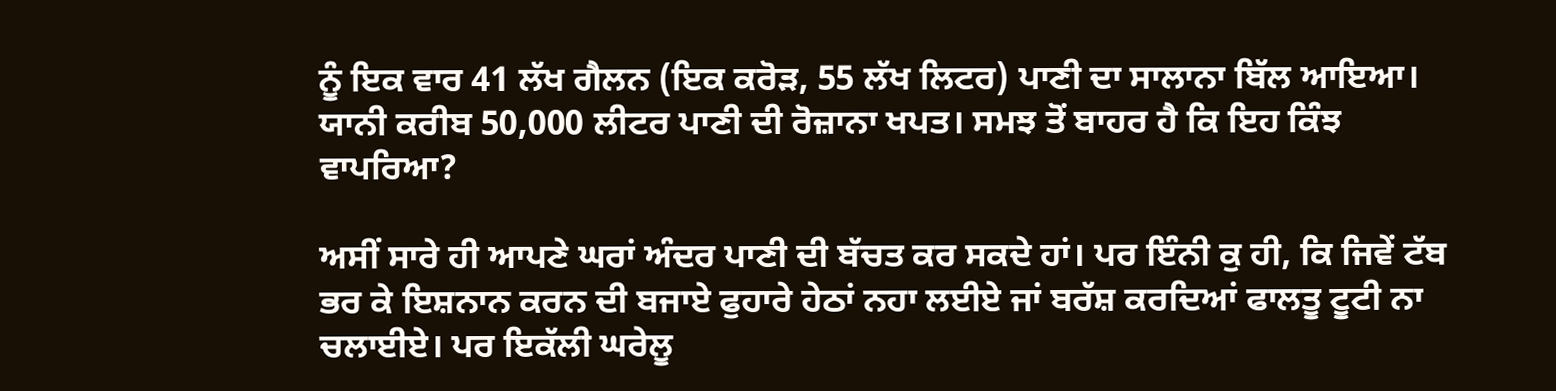ਨੂੰ ਇਕ ਵਾਰ 41 ਲੱਖ ਗੈਲਨ (ਇਕ ਕਰੋੜ, 55 ਲੱਖ ਲਿਟਰ) ਪਾਣੀ ਦਾ ਸਾਲਾਨਾ ਬਿੱਲ ਆਇਆ। ਯਾਨੀ ਕਰੀਬ 50,000 ਲੀਟਰ ਪਾਣੀ ਦੀ ਰੋਜ਼ਾਨਾ ਖਪਤ। ਸਮਝ ਤੋਂ ਬਾਹਰ ਹੈ ਕਿ ਇਹ ਕਿੰਝ ਵਾਪਰਿਆ?

ਅਸੀਂ ਸਾਰੇ ਹੀ ਆਪਣੇ ਘਰਾਂ ਅੰਦਰ ਪਾਣੀ ਦੀ ਬੱਚਤ ਕਰ ਸਕਦੇ ਹਾਂ। ਪਰ ਇੰਨੀ ਕੁ ਹੀ, ਕਿ ਜਿਵੇਂ ਟੱਬ ਭਰ ਕੇ ਇਸ਼ਨਾਨ ਕਰਨ ਦੀ ਬਜਾਏ ਫੁਹਾਰੇ ਹੇਠਾਂ ਨਹਾ ਲਈਏ ਜਾਂ ਬਰੱਸ਼ ਕਰਦਿਆਂ ਫਾਲਤੂ ਟੂਟੀ ਨਾ ਚਲਾਈਏ। ਪਰ ਇਕੱਲੀ ਘਰੇਲੂ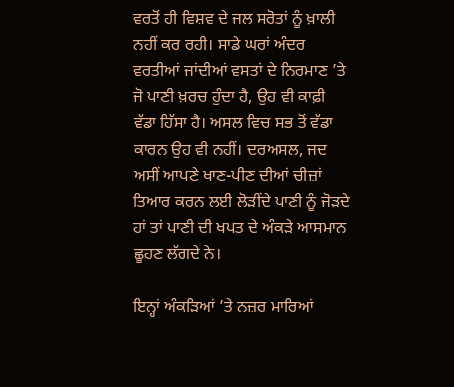ਵਰਤੋਂ ਹੀ ਵਿਸ਼ਵ ਦੇ ਜਲ ਸਰੋਤਾਂ ਨੂੰ ਖ਼ਾਲੀ ਨਹੀਂ ਕਰ ਰਹੀ। ਸਾਡੇ ਘਰਾਂ ਅੰਦਰ ਵਰਤੀਆਂ ਜਾਂਦੀਆਂ ਵਸਤਾਂ ਦੇ ਨਿਰਮਾਣ ’ਤੇ ਜੋ ਪਾਣੀ ਖ਼ਰਚ ਹੁੰਦਾ ਹੈ, ਉਹ ਵੀ ਕਾਫ਼ੀ ਵੱਡਾ ਹਿੱਸਾ ਹੈ। ਅਸਲ ਵਿਚ ਸਭ ਤੋਂ ਵੱਡਾ ਕਾਰਨ ਉਹ ਵੀ ਨਹੀਂ। ਦਰਅਸਲ, ਜਦ ਅਸੀਂ ਆਪਣੇ ਖਾਣ-ਪੀਣ ਦੀਆਂ ਚੀਜ਼ਾਂ ਤਿਆਰ ਕਰਨ ਲਈ ਲੋੜੀਂਦੇ ਪਾਣੀ ਨੂੰ ਜੋੜਦੇ ਹਾਂ ਤਾਂ ਪਾਣੀ ਦੀ ਖਪਤ ਦੇ ਅੰਕੜੇ ਆਸਮਾਨ ਛੂਹਣ ਲੱਗਦੇ ਨੇ।

ਇਨ੍ਹਾਂ ਅੰਕੜਿਆਂ ’ਤੇ ਨਜ਼ਰ ਮਾਰਿਆਂ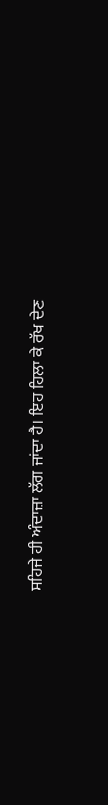ਸਹਿਜੇ ਹੀ ਅੰਦਾਜ਼ਾ ਲੱਗ ਜਾਂਦਾ ਹੈ। ਇਹ ਹਿਲਾ ਕੇ ਰੱਖ ਦੇਣ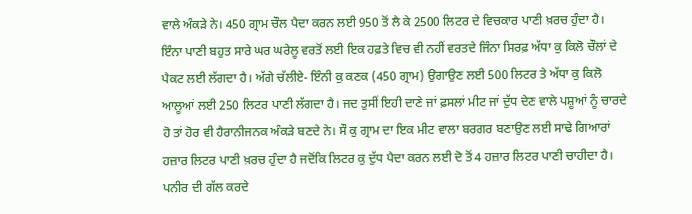ਵਾਲੇ ਅੰਕੜੇ ਨੇ। 450 ਗ੍ਰਾਮ ਚੌਲ ਪੈਦਾ ਕਰਨ ਲਈ 950 ਤੋਂ ਲੈ ਕੇ 2500 ਲਿਟਰ ਦੇ ਵਿਚਕਾਰ ਪਾਣੀ ਖ਼ਰਚ ਹੁੰਦਾ ਹੈ। ਇੰਨਾ ਪਾਣੀ ਬਹੁਤ ਸਾਰੇ ਘਰ ਘਰੇਲੂ ਵਰਤੋਂ ਲਈ ਇਕ ਹਫ਼ਤੇ ਵਿਚ ਵੀ ਨਹੀਂ ਵਰਤਦੇ ਜਿੰਨਾ ਸਿਰਫ਼ ਅੱਧਾ ਕੁ ਕਿਲੋ ਚੌਲਾਂ ਦੇ ਪੈਕਟ ਲਈ ਲੱਗਦਾ ਹੈ। ਅੱਗੇ ਚੱਲੀਏ- ਇੰਨੀ ਕੁ ਕਣਕ (450 ਗ੍ਰਾਮ) ਉਗਾਉਣ ਲਈ 500 ਲਿਟਰ ਤੇ ਅੱਧਾ ਕੁ ਕਿਲੋ ਆਲੂਆਂ ਲਈ 250 ਲਿਟਰ ਪਾਣੀ ਲੱਗਦਾ ਹੈ। ਜਦ ਤੁਸੀਂ ਇਹੀ ਦਾਣੇ ਜਾਂ ਫ਼ਸਲਾਂ ਮੀਟ ਜਾਂ ਦੁੱਧ ਦੇਣ ਵਾਲੇ ਪਸ਼ੂਆਂ ਨੂੰ ਚਾਰਦੇ ਹੋ ਤਾਂ ਹੋਰ ਵੀ ਹੈਰਾਨੀਜਨਕ ਅੰਕੜੇ ਬਣਦੇ ਨੇ। ਸੌ ਕੁ ਗ੍ਰਾਮ ਦਾ ਇਕ ਮੀਟ ਵਾਲਾ ਬਰਗਰ ਬਣਾਉਣ ਲਈ ਸਾਢੇ ਗਿਆਰਾਂ ਹਜ਼ਾਰ ਲਿਟਰ ਪਾਣੀ ਖ਼ਰਚ ਹੁੰਦਾ ਹੈ ਜਦੋਂਕਿ ਲਿਟਰ ਕੁ ਦੁੱਧ ਪੈਦਾ ਕਰਨ ਲਈ ਦੋ ਤੋਂ 4 ਹਜ਼ਾਰ ਲਿਟਰ ਪਾਣੀ ਚਾਹੀਦਾ ਹੈ। ਪਨੀਰ ਦੀ ਗੱਲ ਕਰਦੇ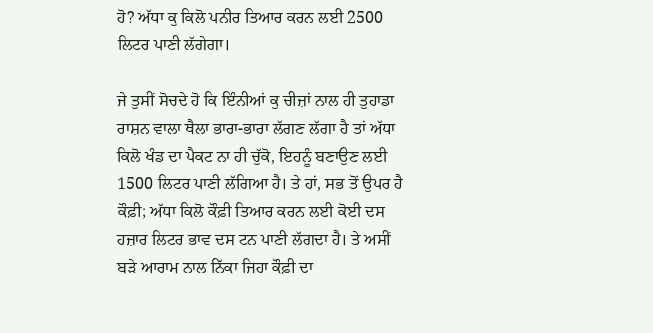ਹੋ? ਅੱਧਾ ਕੁ ਕਿਲੋ ਪਨੀਰ ਤਿਆਰ ਕਰਨ ਲਈ 2500 ਲਿਟਰ ਪਾਣੀ ਲੱਗੇਗਾ।

ਜੇ ਤੁਸੀਂ ਸੋਚਦੇ ਹੋ ਕਿ ਇੰਨੀਆਂ ਕੁ ਚੀਜ਼ਾਂ ਨਾਲ ਹੀ ਤੁਹਾਡਾ ਰਾਸ਼ਨ ਵਾਲਾ ਥੈਲਾ ਭਾਰਾ-ਭਾਰਾ ਲੱਗਣ ਲੱਗਾ ਹੈ ਤਾਂ ਅੱਧਾ ਕਿਲੋ ਖੰਡ ਦਾ ਪੈਕਟ ਨਾ ਹੀ ਚੁੱਕੋ, ਇਹਨੂੰ ਬਣਾਉਣ ਲਈ 1500 ਲਿਟਰ ਪਾਣੀ ਲੱਗਿਆ ਹੈ। ਤੇ ਹਾਂ, ਸਭ ਤੋਂ ਉਪਰ ਹੈ ਕੌਫ਼ੀ; ਅੱਧਾ ਕਿਲੋ ਕੌਫ਼ੀ ਤਿਆਰ ਕਰਨ ਲਈ ਕੋਈ ਦਸ ਹਜ਼ਾਰ ਲਿਟਰ ਭਾਵ ਦਸ ਟਨ ਪਾਣੀ ਲੱਗਦਾ ਹੈ। ਤੇ ਅਸੀਂ ਬੜੇ ਆਰਾਮ ਨਾਲ ਨਿੱਕਾ ਜਿਹਾ ਕੌਫ਼ੀ ਦਾ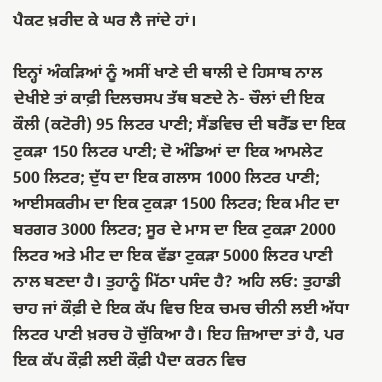ਪੈਕਟ ਖ਼ਰੀਦ ਕੇ ਘਰ ਲੈ ਜਾਂਦੇ ਹਾਂ।

ਇਨ੍ਹਾਂ ਅੰਕੜਿਆਂ ਨੂੰ ਅਸੀਂ ਖਾਣੇ ਦੀ ਥਾਲੀ ਦੇ ਹਿਸਾਬ ਨਾਲ ਦੇਖੀਏ ਤਾਂ ਕਾਫ਼ੀ ਦਿਲਚਸਪ ਤੱਥ ਬਣਦੇ ਨੇ- ਚੌਲਾਂ ਦੀ ਇਕ ਕੌਲੀ (ਕਟੋਰੀ) 95 ਲਿਟਰ ਪਾਣੀ; ਸੈਂਡਵਿਚ ਦੀ ਬਰੈੱਡ ਦਾ ਇਕ ਟੁਕੜਾ 150 ਲਿਟਰ ਪਾਣੀ; ਦੋ ਅੰਡਿਆਂ ਦਾ ਇਕ ਆਮਲੇਟ 500 ਲਿਟਰ; ਦੁੱਧ ਦਾ ਇਕ ਗਲਾਸ 1000 ਲਿਟਰ ਪਾਣੀ; ਆਈਸਕਰੀਮ ਦਾ ਇਕ ਟੁਕੜਾ 1500 ਲਿਟਰ; ਇਕ ਮੀਟ ਦਾ ਬਰਗਰ 3000 ਲਿਟਰ; ਸੂਰ ਦੇ ਮਾਸ ਦਾ ਇਕ ਟੁਕੜਾ 2000 ਲਿਟਰ ਅਤੇ ਮੀਟ ਦਾ ਇਕ ਵੱਡਾ ਟੁਕੜਾ 5000 ਲਿਟਰ ਪਾਣੀ ਨਾਲ ਬਣਦਾ ਹੈ। ਤੁਹਾਨੂੰ ਮਿੱਠਾ ਪਸੰਦ ਹੈ? ਅਹਿ ਲਓ: ਤੁਹਾਡੀ ਚਾਹ ਜਾਂ ਕੌਫ਼ੀ ਦੇ ਇਕ ਕੱਪ ਵਿਚ ਇਕ ਚਮਚ ਚੀਨੀ ਲਈ ਅੱਧਾ ਲਿਟਰ ਪਾਣੀ ਖ਼ਰਚ ਹੋ ਚੁੱਕਿਆ ਹੈ। ਇਹ ਜ਼ਿਆਦਾ ਤਾਂ ਹੈ, ਪਰ ਇਕ ਕੱਪ ਕੌਫ਼ੀ ਲਈ ਕੌਫ਼ੀ ਪੈਦਾ ਕਰਨ ਵਿਚ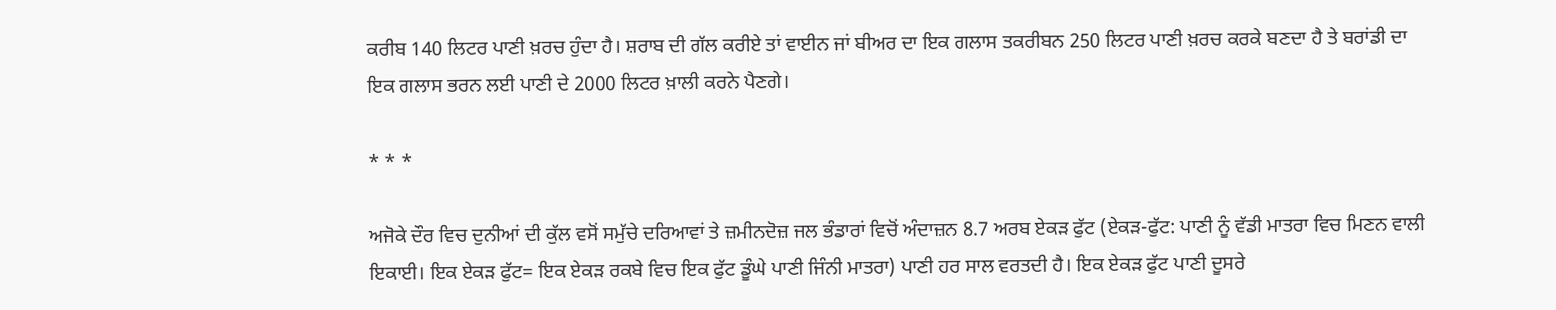ਕਰੀਬ 140 ਲਿਟਰ ਪਾਣੀ ਖ਼ਰਚ ਹੁੰਦਾ ਹੈ। ਸ਼ਰਾਬ ਦੀ ਗੱਲ ਕਰੀਏ ਤਾਂ ਵਾਈਨ ਜਾਂ ਬੀਅਰ ਦਾ ਇਕ ਗਲਾਸ ਤਕਰੀਬਨ 250 ਲਿਟਰ ਪਾਣੀ ਖ਼ਰਚ ਕਰਕੇ ਬਣਦਾ ਹੈ ਤੇ ਬਰਾਂਡੀ ਦਾ ਇਕ ਗਲਾਸ ਭਰਨ ਲਈ ਪਾਣੀ ਦੇ 2000 ਲਿਟਰ ਖ਼ਾਲੀ ਕਰਨੇ ਪੈਣਗੇ।

* * *

ਅਜੋਕੇ ਦੌਰ ਵਿਚ ਦੁਨੀਆਂ ਦੀ ਕੁੱਲ ਵਸੋਂ ਸਮੁੱਚੇ ਦਰਿਆਵਾਂ ਤੇ ਜ਼ਮੀਨਦੋਜ਼ ਜਲ ਭੰਡਾਰਾਂ ਵਿਚੋਂ ਅੰਦਾਜ਼ਨ 8.7 ਅਰਬ ਏਕੜ ਫੁੱਟ (ਏਕੜ-ਫੁੱਟ: ਪਾਣੀ ਨੂੰ ਵੱਡੀ ਮਾਤਰਾ ਵਿਚ ਮਿਣਨ ਵਾਲੀ ਇਕਾਈ। ਇਕ ਏਕੜ ਫੁੱਟ= ਇਕ ਏਕੜ ਰਕਬੇ ਵਿਚ ਇਕ ਫੁੱਟ ਡੂੰਘੇ ਪਾਣੀ ਜਿੰਨੀ ਮਾਤਰਾ) ਪਾਣੀ ਹਰ ਸਾਲ ਵਰਤਦੀ ਹੈ। ਇਕ ਏਕੜ ਫੁੱਟ ਪਾਣੀ ਦੂਸਰੇ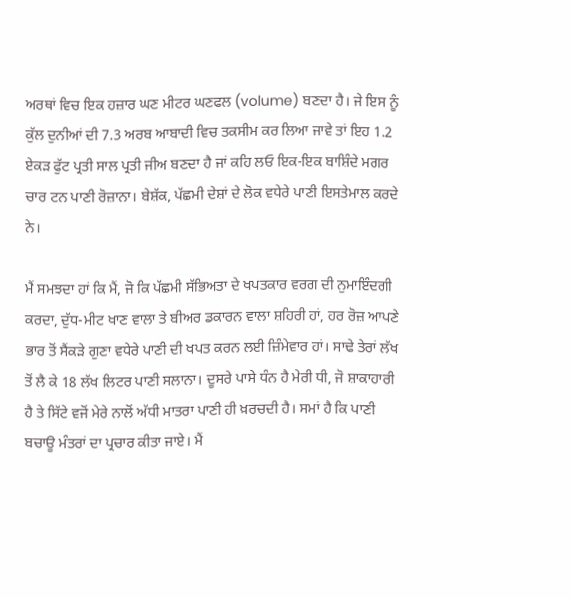ਅਰਥਾਂ ਵਿਚ ਇਕ ਹਜ਼ਾਰ ਘਣ ਮੀਟਰ ਘਣਫਲ (volume) ਬਣਦਾ ਹੈ। ਜੇ ਇਸ ਨੂੰ ਕੁੱਲ ਦੁਨੀਆਂ ਦੀ 7.3 ਅਰਬ ਆਬਾਦੀ ਵਿਚ ਤਕਸੀਮ ਕਰ ਲਿਆ ਜਾਵੇ ਤਾਂ ਇਹ 1.2 ਏਕੜ ਫੁੱਟ ਪ੍ਰਤੀ ਸਾਲ ਪ੍ਰਤੀ ਜੀਅ ਬਣਦਾ ਹੈ ਜਾਂ ਕਹਿ ਲਓ ਇਕ-ਇਕ ਬਾਸ਼ਿੰਦੇ ਮਗਰ ਚਾਰ ਟਨ ਪਾਣੀ ਰੋਜ਼ਾਨਾ। ਬੇਸ਼ੱਕ, ਪੱਛਮੀ ਦੇਸ਼ਾਂ ਦੇ ਲੋਕ ਵਧੇਰੇ ਪਾਣੀ ਇਸਤੇਮਾਲ ਕਰਦੇ ਨੇ।

ਮੈਂ ਸਮਝਦਾ ਹਾਂ ਕਿ ਮੈਂ, ਜੋ ਕਿ ਪੱਛਮੀ ਸੱਭਿਅਤਾ ਦੇ ਖਪਤਕਾਰ ਵਰਗ ਦੀ ਨੁਮਾਇੰਦਗੀ ਕਰਦਾ, ਦੁੱਧ-ਮੀਟ ਖਾਣ ਵਾਲਾ ਤੇ ਬੀਅਰ ਡਕਾਰਨ ਵਾਲਾ ਸ਼ਹਿਰੀ ਹਾਂ, ਹਰ ਰੋਜ਼ ਆਪਣੇ ਭਾਰ ਤੋਂ ਸੈਂਕੜੇ ਗੁਣਾ ਵਧੇਰੇ ਪਾਣੀ ਦੀ ਖਪਤ ਕਰਨ ਲਈ ਜ਼ਿੰਮੇਵਾਰ ਹਾਂ। ਸਾਢੇ ਤੇਰਾਂ ਲੱਖ ਤੋਂ ਲੈ ਕੇ 18 ਲੱਖ ਲਿਟਰ ਪਾਣੀ ਸਲਾਨਾ। ਦੂਸਰੇ ਪਾਸੇ ਧੰਨ ਹੈ ਮੇਰੀ ਧੀ, ਜੋ ਸ਼ਾਕਾਹਾਰੀ ਹੈ ਤੇ ਸਿੱਟੇ ਵਜੋਂ ਮੇਰੇ ਨਾਲੋਂ ਅੱਧੀ ਮਾਤਰਾ ਪਾਣੀ ਹੀ ਖ਼ਰਚਦੀ ਹੈ। ਸਮਾਂ ਹੈ ਕਿ ਪਾਣੀ ਬਚਾਊ ਮੰਤਰਾਂ ਦਾ ਪ੍ਰਚਾਰ ਕੀਤਾ ਜਾਏ। ਮੈਂ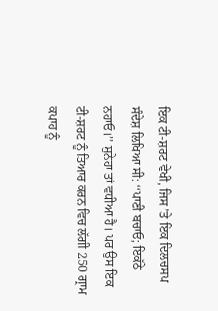ਇਕ ਟੀ-ਸ਼ਰਟ ਵੇਖੀ, ਜਿਸ ’ਤੇ ਇਕ ਦਿਲਚਸਪ ਸੰਦੇਸ਼ ਲਿਖਿਆ ਸੀ: ‘‘ਪਾਣੀ ਬਚਾਓ; ਇਕੱਠੇ ਨਹਾਓ।’’ ਸੁਨੇਹਾ ਤਾਂ ਵਧੀਆ ਹੈ। ਪਰ ਉਸ ਇਕ ਟੀ-ਸ਼ਰਟ ਨੂੰ ਤਿਆਰ ਕਰਨ ਵਿਚ ਲੱਗੀ 250 ਗ੍ਰਾਮ ਕਪਾਹ ਨੂੰ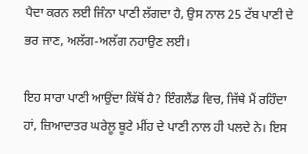ਪੈਦਾ ਕਰਨ ਲਈ ਜਿੰਨਾ ਪਾਣੀ ਲੱਗਦਾ ਹੈ, ਉਸ ਨਾਲ 25 ਟੱਬ ਪਾਣੀ ਦੇ ਭਰ ਜਾਣ, ਅਲੱਗ-ਅਲੱਗ ਨਹਾਉਣ ਲਈ।

ਇਹ ਸਾਰਾ ਪਾਣੀ ਆਉਂਦਾ ਕਿੱਥੋਂ ਹੈ? ਇੰਗਲੈਂਡ ਵਿਚ, ਜਿੱਥੇ ਮੈਂ ਰਹਿੰਦਾ ਹਾਂ, ਜ਼ਿਆਦਾਤਰ ਘਰੇਲੂ ਬੂਟੇ ਮੀਂਹ ਦੇ ਪਾਣੀ ਨਾਲ ਹੀ ਪਲਦੇ ਨੇ। ਇਸ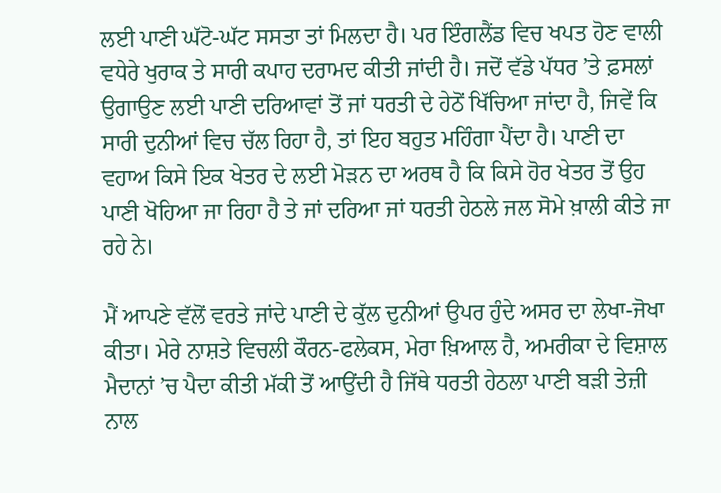ਲਈ ਪਾਣੀ ਘੱਟੋ-ਘੱਟ ਸਸਤਾ ਤਾਂ ਮਿਲਦਾ ਹੈ। ਪਰ ਇੰਗਲੈਂਡ ਵਿਚ ਖਪਤ ਹੋਣ ਵਾਲੀ ਵਧੇਰੇ ਖੁਰਾਕ ਤੇ ਸਾਰੀ ਕਪਾਹ ਦਰਾਮਦ ਕੀਤੀ ਜਾਂਦੀ ਹੈ। ਜਦੋਂ ਵੱਡੇ ਪੱਧਰ ’ਤੇ ਫ਼ਸਲਾਂ ਉਗਾਉਣ ਲਈ ਪਾਣੀ ਦਰਿਆਵਾਂ ਤੋਂ ਜਾਂ ਧਰਤੀ ਦੇ ਹੇਠੋਂ ਖਿੱਚਿਆ ਜਾਂਦਾ ਹੈ, ਜਿਵੇਂ ਕਿ ਸਾਰੀ ਦੁਨੀਆਂ ਵਿਚ ਚੱਲ ਰਿਹਾ ਹੈ, ਤਾਂ ਇਹ ਬਹੁਤ ਮਹਿੰਗਾ ਪੈਂਦਾ ਹੈ। ਪਾਣੀ ਦਾ ਵਹਾਅ ਕਿਸੇ ਇਕ ਖੇਤਰ ਦੇ ਲਈ ਮੋੜਨ ਦਾ ਅਰਥ ਹੈ ਕਿ ਕਿਸੇ ਹੋਰ ਖੇਤਰ ਤੋਂ ਉਹ ਪਾਣੀ ਖੋਹਿਆ ਜਾ ਰਿਹਾ ਹੈ ਤੇ ਜਾਂ ਦਰਿਆ ਜਾਂ ਧਰਤੀ ਹੇਠਲੇ ਜਲ ਸੋਮੇ ਖ਼ਾਲੀ ਕੀਤੇ ਜਾ ਰਹੇ ਨੇ।

ਮੈਂ ਆਪਣੇ ਵੱਲੋਂ ਵਰਤੇ ਜਾਂਦੇ ਪਾਣੀ ਦੇ ਕੁੱਲ ਦੁਨੀਆਂ ਉਪਰ ਹੁੰਦੇ ਅਸਰ ਦਾ ਲੇਖਾ-ਜੋਖਾ ਕੀਤਾ। ਮੇਰੇ ਨਾਸ਼ਤੇ ਵਿਚਲੀ ਕੌਰਨ-ਫਲੇਕਸ, ਮੇਰਾ ਖ਼ਿਆਲ ਹੈ, ਅਮਰੀਕਾ ਦੇ ਵਿਸ਼ਾਲ ਮੈਦਾਨਾਂ ’ਚ ਪੈਦਾ ਕੀਤੀ ਮੱਕੀ ਤੋਂ ਆਉਂਦੀ ਹੈ ਜਿੱਥੇ ਧਰਤੀ ਹੇਠਲਾ ਪਾਣੀ ਬੜੀ ਤੇਜ਼ੀ ਨਾਲ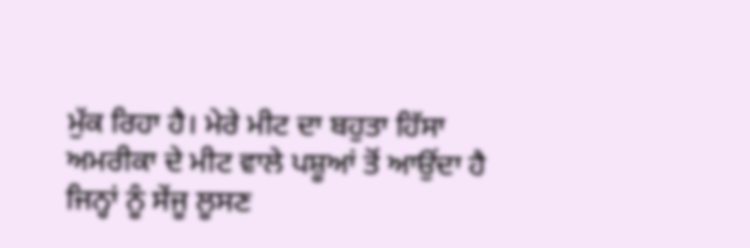ਮੁੱਕ ਰਿਹਾ ਹੈ। ਮੇਰੇ ਮੀਟ ਦਾ ਬਹੁਤਾ ਹਿੱਸਾ ਅਮਰੀਕਾ ਦੇ ਮੀਟ ਵਾਲੇ ਪਸ਼ੂਆਂ ਤੋਂ ਆਉਂਦਾ ਹੈ ਜਿਨ੍ਹਾਂ ਨੂੰ ਸੇਂਜੂ ਲੂਸਣ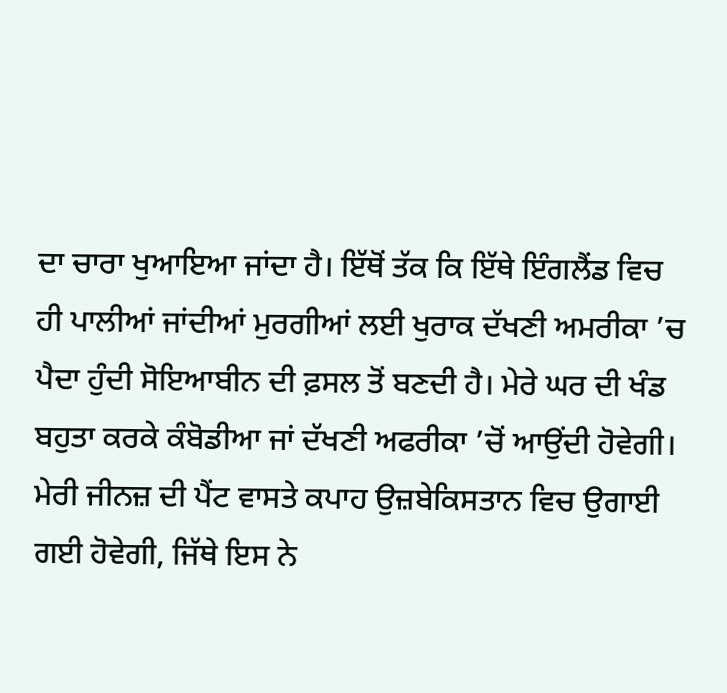ਦਾ ਚਾਰਾ ਖੁਆਇਆ ਜਾਂਦਾ ਹੈ। ਇੱਥੋਂ ਤੱਕ ਕਿ ਇੱਥੇ ਇੰਗਲੈਂਡ ਵਿਚ ਹੀ ਪਾਲੀਆਂ ਜਾਂਦੀਆਂ ਮੁਰਗੀਆਂ ਲਈ ਖੁਰਾਕ ਦੱਖਣੀ ਅਮਰੀਕਾ ’ਚ ਪੈਦਾ ਹੁੰਦੀ ਸੋਇਆਬੀਨ ਦੀ ਫ਼ਸਲ ਤੋਂ ਬਣਦੀ ਹੈ। ਮੇਰੇ ਘਰ ਦੀ ਖੰਡ ਬਹੁਤਾ ਕਰਕੇ ਕੰਬੋਡੀਆ ਜਾਂ ਦੱਖਣੀ ਅਫਰੀਕਾ ’ਚੋਂ ਆਉਂਦੀ ਹੋਵੇਗੀ। ਮੇਰੀ ਜੀਨਜ਼ ਦੀ ਪੈਂਟ ਵਾਸਤੇ ਕਪਾਹ ਉਜ਼ਬੇਕਿਸਤਾਨ ਵਿਚ ਉਗਾਈ ਗਈ ਹੋਵੇਗੀ, ਜਿੱਥੇ ਇਸ ਨੇ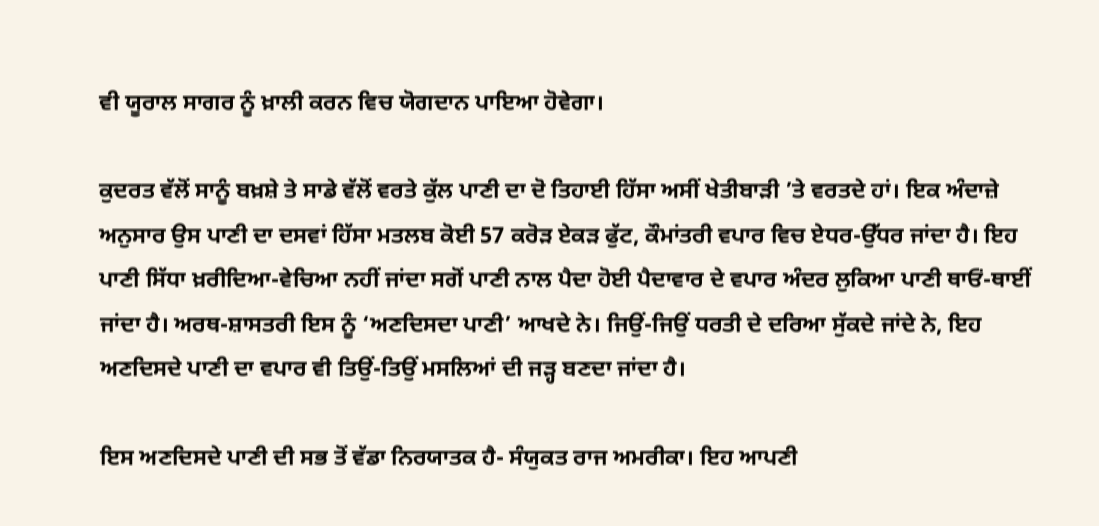ਵੀ ਯੂਰਾਲ ਸਾਗਰ ਨੂੰ ਖ਼ਾਲੀ ਕਰਨ ਵਿਚ ਯੋਗਦਾਨ ਪਾਇਆ ਹੋਵੇਗਾ।

ਕੁਦਰਤ ਵੱਲੋਂ ਸਾਨੂੰ ਬਖ਼ਸ਼ੇ ਤੇ ਸਾਡੇ ਵੱਲੋਂ ਵਰਤੇ ਕੁੱਲ ਪਾਣੀ ਦਾ ਦੋ ਤਿਹਾਈ ਹਿੱਸਾ ਅਸੀਂ ਖੇਤੀਬਾੜੀ ’ਤੇ ਵਰਤਦੇ ਹਾਂ। ਇਕ ਅੰਦਾਜ਼ੇ ਅਨੁਸਾਰ ਉਸ ਪਾਣੀ ਦਾ ਦਸਵਾਂ ਹਿੱਸਾ ਮਤਲਬ ਕੋਈ 57 ਕਰੋੜ ਏਕੜ ਫੁੱਟ, ਕੌਮਾਂਤਰੀ ਵਪਾਰ ਵਿਚ ਏਧਰ-ਉੱਧਰ ਜਾਂਦਾ ਹੈ। ਇਹ ਪਾਣੀ ਸਿੱਧਾ ਖ਼ਰੀਦਿਆ-ਵੇਚਿਆ ਨਹੀਂ ਜਾਂਦਾ ਸਗੋਂ ਪਾਣੀ ਨਾਲ ਪੈਦਾ ਹੋਈ ਪੈਦਾਵਾਰ ਦੇ ਵਪਾਰ ਅੰਦਰ ਲੁਕਿਆ ਪਾਣੀ ਥਾਓਂ-ਥਾਈਂ ਜਾਂਦਾ ਹੈ। ਅਰਥ-ਸ਼ਾਸਤਰੀ ਇਸ ਨੂੰ ‘ਅਣਦਿਸਦਾ ਪਾਣੀ’ ਆਖਦੇ ਨੇ। ਜਿਉਂ-ਜਿਉਂ ਧਰਤੀ ਦੇ ਦਰਿਆ ਸੁੱਕਦੇ ਜਾਂਦੇ ਨੇ, ਇਹ ਅਣਦਿਸਦੇ ਪਾਣੀ ਦਾ ਵਪਾਰ ਵੀ ਤਿਉਂ-ਤਿਉਂ ਮਸਲਿਆਂ ਦੀ ਜੜ੍ਹ ਬਣਦਾ ਜਾਂਦਾ ਹੈ।

ਇਸ ਅਣਦਿਸਦੇ ਪਾਣੀ ਦੀ ਸਭ ਤੋਂ ਵੱਡਾ ਨਿਰਯਾਤਕ ਹੈ- ਸੰਯੁਕਤ ਰਾਜ ਅਮਰੀਕਾ। ਇਹ ਆਪਣੀ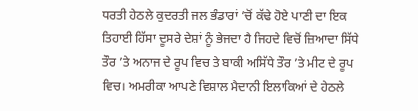ਧਰਤੀ ਹੇਠਲੇ ਕੁਦਰਤੀ ਜਲ ਭੰਡਾਰਾਂ ’ਚੋਂ ਕੱਢੇ ਹੋਏ ਪਾਣੀ ਦਾ ਇਕ ਤਿਹਾਈ ਹਿੱਸਾ ਦੂਸਰੇ ਦੇਸ਼ਾਂ ਨੂੰ ਭੇਜਦਾ ਹੈ ਜਿਹਦੇ ਵਿਚੋਂ ਜ਼ਿਆਦਾ ਸਿੱਧੇ ਤੌਰ ’ਤੇ ਅਨਾਜ ਦੇ ਰੂਪ ਵਿਚ ਤੇ ਬਾਕੀ ਅਸਿੱਧੇ ਤੌਰ ’ਤੇ ਮੀਟ ਦੇ ਰੂਪ ਵਿਚ। ਅਮਰੀਕਾ ਆਪਣੇ ਵਿਸ਼ਾਲ ਮੈਦਾਨੀ ਇਲਾਕਿਆਂ ਦੇ ਹੇਠਲੇ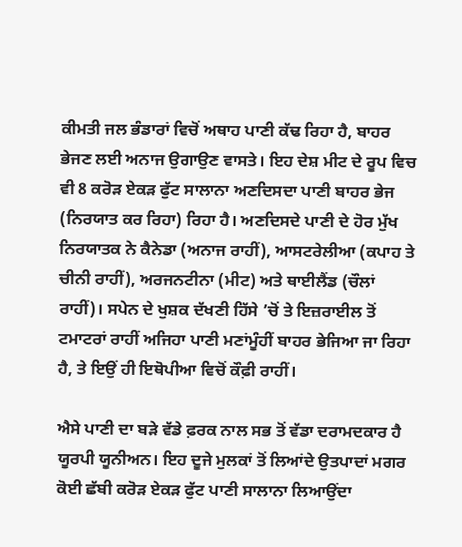ਕੀਮਤੀ ਜਲ ਭੰਡਾਰਾਂ ਵਿਚੋਂ ਅਥਾਹ ਪਾਣੀ ਕੱਢ ਰਿਹਾ ਹੈ, ਬਾਹਰ ਭੇਜਣ ਲਈ ਅਨਾਜ ਉਗਾਉਣ ਵਾਸਤੇ। ਇਹ ਦੇਸ਼ ਮੀਟ ਦੇ ਰੂਪ ਵਿਚ ਵੀ 8 ਕਰੋੜ ਏਕੜ ਫੁੱਟ ਸਾਲਾਨਾ ਅਣਦਿਸਦਾ ਪਾਣੀ ਬਾਹਰ ਭੇਜ (ਨਿਰਯਾਤ ਕਰ ਰਿਹਾ) ਰਿਹਾ ਹੈ। ਅਣਦਿਸਦੇ ਪਾਣੀ ਦੇ ਹੋਰ ਮੁੱਖ ਨਿਰਯਾਤਕ ਨੇ ਕੈਨੇਡਾ (ਅਨਾਜ ਰਾਹੀਂ), ਆਸਟਰੇਲੀਆ (ਕਪਾਹ ਤੇ ਚੀਨੀ ਰਾਹੀਂ), ਅਰਜਨਟੀਨਾ (ਮੀਟ) ਅਤੇ ਥਾਈਲੈਂਡ (ਚੌਲਾਂ ਰਾਹੀਂ)। ਸਪੇਨ ਦੇ ਖੁਸ਼ਕ ਦੱਖਣੀ ਹਿੱਸੇ ’ਚੋਂ ਤੇ ਇਜ਼ਰਾਈਲ ਤੋਂ ਟਮਾਟਰਾਂ ਰਾਹੀਂ ਅਜਿਹਾ ਪਾਣੀ ਮਣਾਂਮੂੰਹੀਂ ਬਾਹਰ ਭੇਜਿਆ ਜਾ ਰਿਹਾ ਹੈ, ਤੇ ਇਉਂ ਹੀ ਇਥੋਪੀਆ ਵਿਚੋਂ ਕੌਫ਼ੀ ਰਾਹੀਂ।

ਐਸੇ ਪਾਣੀ ਦਾ ਬੜੇ ਵੱਡੇ ਫ਼ਰਕ ਨਾਲ ਸਭ ਤੋਂ ਵੱਡਾ ਦਰਾਮਦਕਾਰ ਹੈ ਯੂਰਪੀ ਯੂਨੀਅਨ। ਇਹ ਦੂਜੇ ਮੁਲਕਾਂ ਤੋਂ ਲਿਆਂਦੇ ਉਤਪਾਦਾਂ ਮਗਰ ਕੋਈ ਛੱਬੀ ਕਰੋੜ ਏਕੜ ਫੁੱਟ ਪਾਣੀ ਸਾਲਾਨਾ ਲਿਆਉਂਦਾ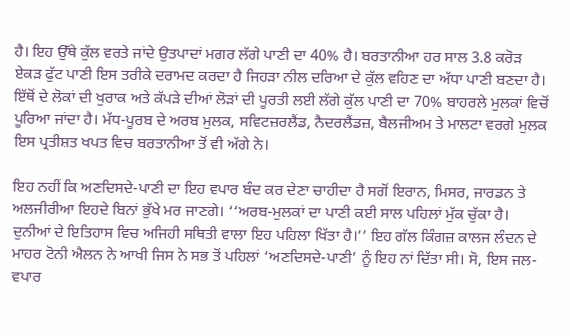ਹੈ। ਇਹ ਉੱਥੇ ਕੁੱਲ ਵਰਤੇ ਜਾਂਦੇ ਉਤਪਾਦਾਂ ਮਗਰ ਲੱਗੇ ਪਾਣੀ ਦਾ 40% ਹੈ। ਬਰਤਾਨੀਆ ਹਰ ਸਾਲ 3.8 ਕਰੋੜ ਏਕੜ ਫੁੱਟ ਪਾਣੀ ਇਸ ਤਰੀਕੇ ਦਰਾਮਦ ਕਰਦਾ ਹੈ ਜਿਹੜਾ ਨੀਲ ਦਰਿਆ ਦੇ ਕੁੱਲ ਵਹਿਣ ਦਾ ਅੱਧਾ ਪਾਣੀ ਬਣਦਾ ਹੈ। ਇੱਥੋਂ ਦੇ ਲੋਕਾਂ ਦੀ ਖੁਰਾਕ ਅਤੇ ਕੱਪੜੇ ਦੀਆਂ ਲੋੜਾਂ ਦੀ ਪੂਰਤੀ ਲਈ ਲੱਗੇ ਕੁੱਲ ਪਾਣੀ ਦਾ 70% ਬਾਹਰਲੇ ਮੁਲਕਾਂ ਵਿਚੋਂ ਪੂਰਿਆ ਜਾਂਦਾ ਹੈ। ਮੱਧ-ਪੂਰਬ ਦੇ ਅਰਬ ਮੁਲਕ, ਸਵਿਟਜ਼ਰਲੈਂਡ, ਨੈਦਰਲੈਂਡਜ਼, ਬੈਲਜੀਅਮ ਤੇ ਮਾਲਟਾ ਵਰਗੇ ਮੁਲਕ ਇਸ ਪ੍ਰਤੀਸ਼ਤ ਖਪਤ ਵਿਚ ਬਰਤਾਨੀਆ ਤੋਂ ਵੀ ਅੱਗੇ ਨੇ।

ਇਹ ਨਹੀਂ ਕਿ ਅਣਦਿਸਦੇ-ਪਾਣੀ ਦਾ ਇਹ ਵਪਾਰ ਬੰਦ ਕਰ ਦੇਣਾ ਚਾਹੀਦਾ ਹੈ ਸਗੋਂ ਇਰਾਨ, ਮਿਸਰ, ਜਾਰਡਨ ਤੇ ਅਲਜੀਰੀਆ ਇਹਦੇ ਬਿਨਾਂ ਭੁੱਖੇ ਮਰ ਜਾਣਗੇ। ‘‘ਅਰਬ-ਮੁਲਕਾਂ ਦਾ ਪਾਣੀ ਕਈ ਸਾਲ ਪਹਿਲਾਂ ਮੁੱਕ ਚੁੱਕਾ ਹੈ। ਦੁਨੀਆਂ ਦੇ ਇਤਿਹਾਸ ਵਿਚ ਅਜਿਹੀ ਸਥਿਤੀ ਵਾਲਾ ਇਹ ਪਹਿਲਾ ਖਿੱਤਾ ਹੈ।’’ ਇਹ ਗੱਲ ਕਿੰਗਜ਼ ਕਾਲਜ ਲੰਦਨ ਦੇ ਮਾਹਰ ਟੋਨੀ ਐਲਨ ਨੇ ਆਖੀ ਜਿਸ ਨੇ ਸਭ ਤੋਂ ਪਹਿਲਾਂ ‘ਅਣਦਿਸਦੇ-ਪਾਣੀ’ ਨੂੰ ਇਹ ਨਾਂ ਦਿੱਤਾ ਸੀ। ਸੋ, ਇਸ ਜਲ-ਵਪਾਰ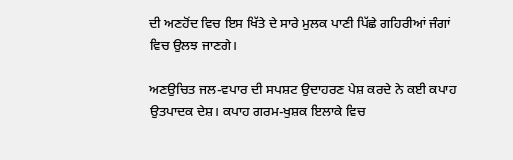ਦੀ ਅਣਹੋਂਦ ਵਿਚ ਇਸ ਖਿੱਤੇ ਦੇ ਸਾਰੇ ਮੁਲਕ ਪਾਣੀ ਪਿੱਛੇ ਗਹਿਰੀਆਂ ਜੰਗਾਂ ਵਿਚ ਉਲਝ ਜਾਣਗੇ।

ਅਣਉਚਿਤ ਜਲ-ਵਪਾਰ ਦੀ ਸਪਸ਼ਟ ਉਦਾਹਰਣ ਪੇਸ਼ ਕਰਦੇ ਨੇ ਕਈ ਕਪਾਹ ਉਤਪਾਦਕ ਦੇਸ਼। ਕਪਾਹ ਗਰਮ-ਖੁਸ਼ਕ ਇਲਾਕੇ ਵਿਚ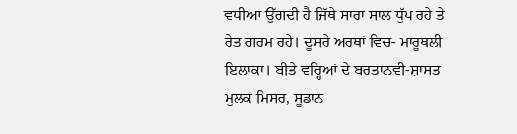ਵਧੀਆ ਉੱਗਦੀ ਹੈ ਜਿੱਥੇ ਸਾਰਾ ਸਾਲ ਧੁੱਪ ਰਹੇ ਤੇ ਰੇਤ ਗਰਮ ਰਹੇ। ਦੂਸਰੇ ਅਰਥਾਂ ਵਿਚ- ਮਾਰੂਥਲੀ ਇਲਾਕਾ। ਬੀਤੇ ਵਰ੍ਹਿਆਂ ਦੇ ਬਰਤਾਨਵੀ-ਸ਼ਾਸਤ ਮੁਲਕ ਮਿਸਰ, ਸੂਡਾਨ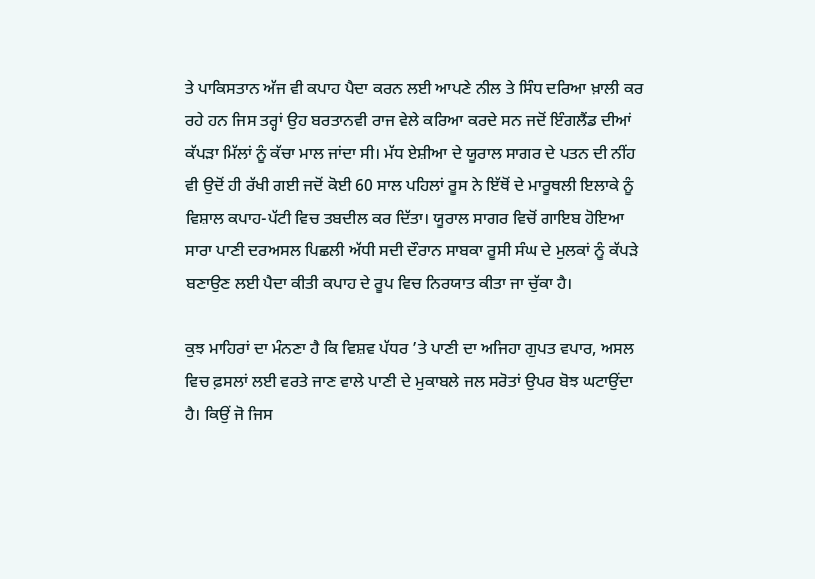ਤੇ ਪਾਕਿਸਤਾਨ ਅੱਜ ਵੀ ਕਪਾਹ ਪੈਦਾ ਕਰਨ ਲਈ ਆਪਣੇ ਨੀਲ ਤੇ ਸਿੰਧ ਦਰਿਆ ਖ਼ਾਲੀ ਕਰ ਰਹੇ ਹਨ ਜਿਸ ਤਰ੍ਹਾਂ ਉਹ ਬਰਤਾਨਵੀ ਰਾਜ ਵੇਲੇ ਕਰਿਆ ਕਰਦੇ ਸਨ ਜਦੋਂ ਇੰਗਲੈਂਡ ਦੀਆਂ ਕੱਪੜਾ ਮਿੱਲਾਂ ਨੂੰ ਕੱਚਾ ਮਾਲ ਜਾਂਦਾ ਸੀ। ਮੱਧ ਏਸ਼ੀਆ ਦੇ ਯੂਰਾਲ ਸਾਗਰ ਦੇ ਪਤਨ ਦੀ ਨੀਂਹ ਵੀ ਉਦੋਂ ਹੀ ਰੱਖੀ ਗਈ ਜਦੋਂ ਕੋਈ 60 ਸਾਲ ਪਹਿਲਾਂ ਰੂਸ ਨੇ ਇੱਥੋਂ ਦੇ ਮਾਰੂਥਲੀ ਇਲਾਕੇ ਨੂੰ ਵਿਸ਼ਾਲ ਕਪਾਹ-ਪੱਟੀ ਵਿਚ ਤਬਦੀਲ ਕਰ ਦਿੱਤਾ। ਯੂਰਾਲ ਸਾਗਰ ਵਿਚੋਂ ਗਾਇਬ ਹੋਇਆ ਸਾਰਾ ਪਾਣੀ ਦਰਅਸਲ ਪਿਛਲੀ ਅੱਧੀ ਸਦੀ ਦੌਰਾਨ ਸਾਬਕਾ ਰੂਸੀ ਸੰਘ ਦੇ ਮੁਲਕਾਂ ਨੂੰ ਕੱਪੜੇ ਬਣਾਉਣ ਲਈ ਪੈਦਾ ਕੀਤੀ ਕਪਾਹ ਦੇ ਰੂਪ ਵਿਚ ਨਿਰਯਾਤ ਕੀਤਾ ਜਾ ਚੁੱਕਾ ਹੈ।

ਕੁਝ ਮਾਹਿਰਾਂ ਦਾ ਮੰਨਣਾ ਹੈ ਕਿ ਵਿਸ਼ਵ ਪੱਧਰ ’ਤੇ ਪਾਣੀ ਦਾ ਅਜਿਹਾ ਗੁਪਤ ਵਪਾਰ, ਅਸਲ ਵਿਚ ਫ਼ਸਲਾਂ ਲਈ ਵਰਤੇ ਜਾਣ ਵਾਲੇ ਪਾਣੀ ਦੇ ਮੁਕਾਬਲੇ ਜਲ ਸਰੋਤਾਂ ਉਪਰ ਬੋਝ ਘਟਾਉਂਦਾ ਹੈ। ਕਿਉਂ ਜੋ ਜਿਸ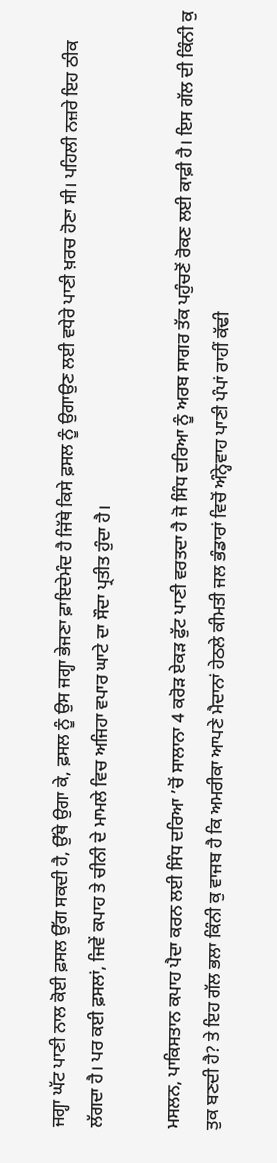ਜਗ੍ਹਾ ਘੱਟ ਪਾਣੀ ਨਾਲ ਕੋਈ ਫ਼ਸਲ ਉੱਗ ਸਕਦੀ ਹੈ, ਉੱਥੇ ਉਗਾ ਕੇ, ਫ਼ਸਲ ਨੂੰ ਉਸ ਜਗ੍ਹਾ ਭੇਜਣਾ ਫ਼ਾਇਦੇਮੰਦ ਹੈ ਜਿੱਥੇ ਕਿਸੇ ਫ਼ਸਲ ਨੂੰ ਉਗਾਉਣ ਲਈ ਵਧੇਰੇ ਪਾਣੀ ਖ਼ਰਚ ਹੋਣਾ ਸੀ। ਪਹਿਲੀ ਨਜ਼ਰੇ ਇਹ ਠੀਕ ਲੱਗਦਾ ਹੈ। ਪਰ ਕਈ ਫ਼ਸਲਾਂ, ਜਿਵੇਂ ਕਪਾਹ ਤੇ ਚੀਨੀ ਦੇ ਮਾਮਲੇ ਵਿਚ ਅਜਿਹਾ ਵਪਾਰ ਘਾਟੇ ਦਾ ਸੌਦਾ ਪ੍ਰਤੀਤ ਹੁੰਦਾ ਹੈ।

ਮਸਲਨ, ਪਾਕਿਸਤਾਨ ਕਪਾਹ ਪੈਦਾ ਕਰਨ ਲਈ ਸਿੰਧ ਦਰਿਆ ’ਚੋਂ ਸਾਲਾਨਾ 4 ਕਰੋੜ ਏਕੜ ਫੁੱਟ ਪਾਣੀ ਵਰਤਦਾ ਹੈ ਜੋ ਸਿੰਧ ਦਰਿਆ ਨੂੰ ਅਰਬ ਸਾਗਰ ਤੱਕ ਪਹੁੰਚਣੋਂ ਰੋਕਣ ਲਈ ਕਾਫ਼ੀ ਹੈ। ਇਸ ਗੱਲ ਦੀ ਕਿੰਨੀ ਕੁ ਤੁਕ ਬਣਦੀ ਹੈ? ਤੇ ਇਹ ਗੱਲ ਭਲਾ ਕਿੰਨੀ ਕੁ ਵਾਜਬ ਹੈ ਕਿ ਅਮਰੀਕਾ ਆਪਣੇ ਮੈਦਾਨਾਂ ਹੇਠਲੇ ਕੀਮਤੀ ਜਲ ਭੰਡਾਰਾਂ ਵਿਚੋਂ ਅੰਨ੍ਹੇਵਾਹ ਪਾਣੀ ਪੰਪਾਂ ਰਾਹੀਂ ਕੱਢੀ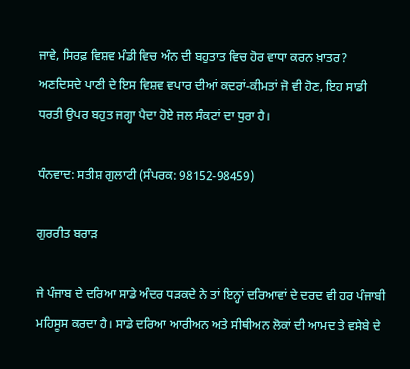ਜਾਵੇ, ਸਿਰਫ਼ ਵਿਸ਼ਵ ਮੰਡੀ ਵਿਚ ਅੰਨ ਦੀ ਬਹੁਤਾਤ ਵਿਚ ਹੋਰ ਵਾਧਾ ਕਰਨ ਖ਼ਾਤਰ? ਅਣਦਿਸਦੇ ਪਾਣੀ ਦੇ ਇਸ ਵਿਸ਼ਵ ਵਪਾਰ ਦੀਆਂ ਕਦਰਾਂ-ਕੀਮਤਾਂ ਜੋ ਵੀ ਹੋਣ, ਇਹ ਸਾਡੀ ਧਰਤੀ ਉਪਰ ਬਹੁਤ ਜਗ੍ਹਾ ਪੈਦਾ ਹੋਏ ਜਲ ਸੰਕਟਾਂ ਦਾ ਧੁਰਾ ਹੈ।

ਧੰਨਵਾਦ: ਸਤੀਸ਼ ਗੁਲਾਟੀ (ਸੰਪਰਕ: 98152-98459)

ਗੁਰਰੀਤ ਬਰਾੜ

ਜੇ ਪੰਜਾਬ ਦੇ ਦਰਿਆ ਸਾਡੇ ਅੰਦਰ ਧੜਕਦੇ ਨੇ ਤਾਂ ਇਨ੍ਹਾਂ ਦਰਿਆਵਾਂ ਦੇ ਦਰਦ ਵੀ ਹਰ ਪੰਜਾਬੀ ਮਹਿਸੂਸ ਕਰਦਾ ਹੈ। ਸਾਡੇ ਦਰਿਆ ਆਰੀਅਨ ਅਤੇ ਸੀਥੀਅਨ ਲੋਕਾਂ ਦੀ ਆਮਦ ਤੇ ਵਸੇਬੇ ਦੇ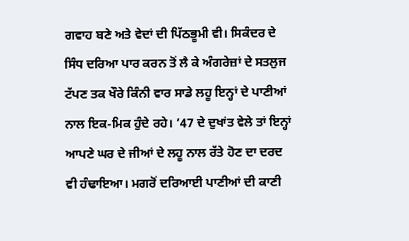ਗਵਾਹ ਬਣੇ ਅਤੇ ਵੇਦਾਂ ਦੀ ਪਿੱਠਭੂਮੀ ਵੀ। ਸਿਕੰਦਰ ਦੇ ਸਿੰਧ ਦਰਿਆ ਪਾਰ ਕਰਨ ਤੋਂ ਲੈ ਕੇ ਅੰਗਰੇਜ਼ਾਂ ਦੇ ਸਤਲੁਜ ਟੱਪਣ ਤਕ ਖੌਰੇ ਕਿੰਨੀ ਵਾਰ ਸਾਡੇ ਲਹੂ ਇਨ੍ਹਾਂ ਦੇ ਪਾਣੀਆਂ ਨਾਲ ਇਕ-ਮਿਕ ਹੁੰਦੇ ਰਹੇ। ’47 ਦੇ ਦੁਖਾਂਤ ਵੇਲੇ ਤਾਂ ਇਨ੍ਹਾਂ ਆਪਣੇ ਘਰ ਦੇ ਜੀਆਂ ਦੇ ਲਹੂ ਨਾਲ ਰੱਤੇ ਹੋਣ ਦਾ ਦਰਦ ਵੀ ਹੰਢਾਇਆ। ਮਗਰੋਂ ਦਰਿਆਈ ਪਾਣੀਆਂ ਦੀ ਕਾਣੀ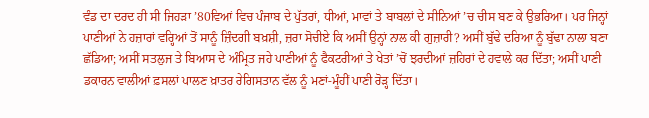ਵੰਡ ਦਾ ਦਰਦ ਹੀ ਸੀ ਜਿਹੜਾ ’80ਵਿਆਂ ਵਿਚ ਪੰਜਾਬ ਦੇ ਪੁੱਤਰਾਂ, ਧੀਆਂ, ਮਾਵਾਂ ਤੇ ਬਾਬਲਾਂ ਦੇ ਸੀਨਿਆਂ ’ਚ ਚੀਸ ਬਣ ਕੇ ਉਭਰਿਆ। ਪਰ ਜਿਨ੍ਹਾਂ ਪਾਣੀਆਂ ਨੇ ਹਜ਼ਾਰਾਂ ਵਰ੍ਹਿਆਂ ਤੋਂ ਸਾਨੂੰ ਜ਼ਿੰਦਗੀ ਬਖ਼ਸ਼ੀ, ਜ਼ਰਾ ਸੋਚੀਏ ਕਿ ਅਸੀਂ ਉਨ੍ਹਾਂ ਨਾਲ ਕੀ ਗੁਜ਼ਾਰੀ? ਅਸੀਂ ਬੁੱਢੇ ਦਰਿਆ ਨੂੰ ਬੁੱਢਾ ਨਾਲਾ ਬਣਾ ਛੱਡਿਆ; ਅਸੀਂ ਸਤਲੁਜ ਤੇ ਬਿਆਸ ਦੇ ਅੰਮ੍ਰਿਤ ਜਹੇ ਪਾਣੀਆਂ ਨੂੰ ਫੈਕਟਰੀਆਂ ਤੇ ਖੇਤਾਂ ’ਚੋਂ ਝਰਦੀਆਂ ਜ਼ਹਿਰਾਂ ਦੇ ਹਵਾਲੇ ਕਰ ਦਿੱਤਾ; ਅਸੀਂ ਪਾਣੀ ਡਕਾਰਨ ਵਾਲੀਆਂ ਫ਼ਸਲਾਂ ਪਾਲਣ ਖ਼ਾਤਰ ਰੇਗਿਸਤਾਨ ਵੱਲ ਨੂੰ ਮਣਾਂ-ਮੂੰਹੀਂ ਪਾਣੀ ਰੋੜ੍ਹ ਦਿੱਤਾ।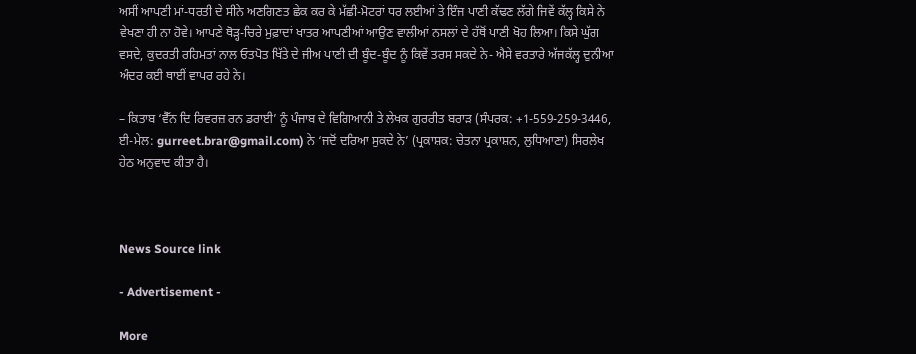ਅਸੀਂ ਆਪਣੀ ਮਾਂ-ਧਰਤੀ ਦੇ ਸੀਨੇ ਅਣਗਿਣਤ ਛੇਕ ਕਰ ਕੇ ਮੱਛੀ-ਮੋਟਰਾਂ ਧਰ ਲਈਆਂ ਤੇ ਇੰਜ ਪਾਣੀ ਕੱਢਣ ਲੱਗੇ ਜਿਵੇਂ ਕੱਲ੍ਹ ਕਿਸੇ ਨੇ ਵੇਖਣਾ ਹੀ ਨਾ ਹੋਵੇ। ਆਪਣੇ ਥੋੜ੍ਹ-ਚਿਰੇ ਮੁਫ਼ਾਦਾਂ ਖਾਤਰ ਆਪਣੀਆਂ ਆਉਣ ਵਾਲੀਆਂ ਨਸਲਾਂ ਦੇ ਹੱਥੋਂ ਪਾਣੀ ਖੋਹ ਲਿਆ। ਕਿਸੇ ਘੁੱਗ ਵਸਦੇ, ਕੁਦਰਤੀ ਰਹਿਮਤਾਂ ਨਾਲ ਓਤਪੋਤ ਖਿੱਤੇ ਦੇ ਜੀਅ ਪਾਣੀ ਦੀ ਬੂੰਦ-ਬੂੰਦ ਨੂੰ ਕਿਵੇਂ ਤਰਸ ਸਕਦੇ ਨੇ- ਐਸੇ ਵਰਤਾਰੇ ਅੱਜਕੱਲ੍ਹ ਦੁਨੀਆ ਅੰਦਰ ਕਈ ਥਾਈਂ ਵਾਪਰ ਰਹੇ ਨੇ।

– ਕਿਤਾਬ ‘ਵੈੱਨ ਦਿ ਰਿਵਰਜ਼ ਰਨ ਡਰਾਈ’ ਨੂੰ ਪੰਜਾਬ ਦੇ ਵਿਗਿਆਨੀ ਤੇ ਲੇਖਕ ਗੁਰਰੀਤ ਬਰਾੜ (ਸੰਪਰਕ: +1-559-259-3446, ਈ-ਮੇਲ: gurreet.brar@gmail.com) ਨੇ ‘ਜਦੋਂ ਦਰਿਆ ਸੁਕਦੇ ਨੇ’ (ਪ੍ਰਕਾਸ਼ਕ: ਚੇਤਨਾ ਪ੍ਰਕਾਸ਼ਨ, ਲੁਧਿਆਣਾ) ਸਿਰਲੇਖ ਹੇਠ ਅਨੁਵਾਦ ਕੀਤਾ ਹੈ।



News Source link

- Advertisement -

More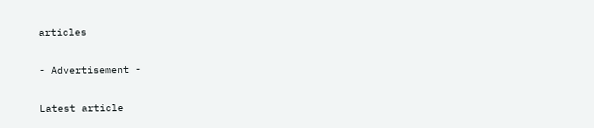articles

- Advertisement -

Latest article